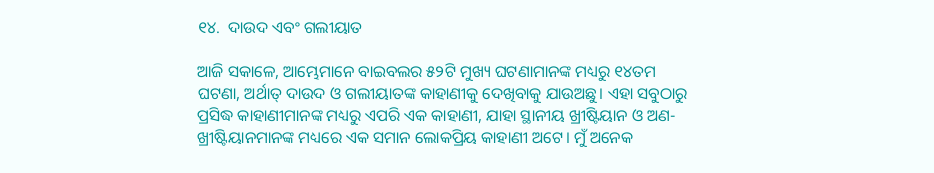୧୪.  ଦାଉଦ ଏବଂ ଗଲୀୟାତ

ଆଜି ସକାଳେ, ଆମ୍ଭେମାନେ ବାଇବଲର ୫୨ଟି ମୁଖ୍ୟ ଘଟଣାମାନଙ୍କ ମଧ୍ୟରୁ ୧୪ତମ ଘଟଣା, ଅର୍ଥାତ୍ ଦାଉଦ ଓ ଗଲୀୟାତଙ୍କ କାହାଣୀକୁ ଦେଖିବାକୁ ଯାଉଅଛୁ। ଏହା ସବୁଠାରୁ ପ୍ରସିଦ୍ଧ କାହାଣୀମାନଙ୍କ ମଧ୍ୟରୁ ଏପରି ଏକ କାହାଣୀ, ଯାହା ସ୍ଥାନୀୟ ଖ୍ରୀଷ୍ଟିୟାନ ଓ ଅଣ-ଖ୍ରୀଷ୍ଟିୟାନମାନଙ୍କ ମଧ୍ୟରେ ଏକ ସମାନ ଲୋକପ୍ରିୟ କାହାଣୀ ଅଟେ। ମୁଁ ଅନେକ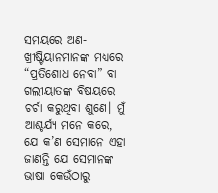ସମୟରେ ଅଣ-ଖ୍ରୀଷ୍ଟିୟାନମାନଙ୍କ ମଧ୍ୟରେ “ପ୍ରତିଶୋଧ ନେବା” ବା ଗଲୀୟାତଙ୍କ ବିଷୟରେ ଚର୍ଚା କରୁଥିବା ଶୁଣେ। ମୁଁ ଆଶ୍ଚର୍ଯ୍ୟ ମନେ କରେ, ଯେ କ’ଣ ସେମାନେ ଏହା ଜାଣନ୍ତି ଯେ ସେମାନଙ୍କ ଭାଷା କେଉଁଠାରୁ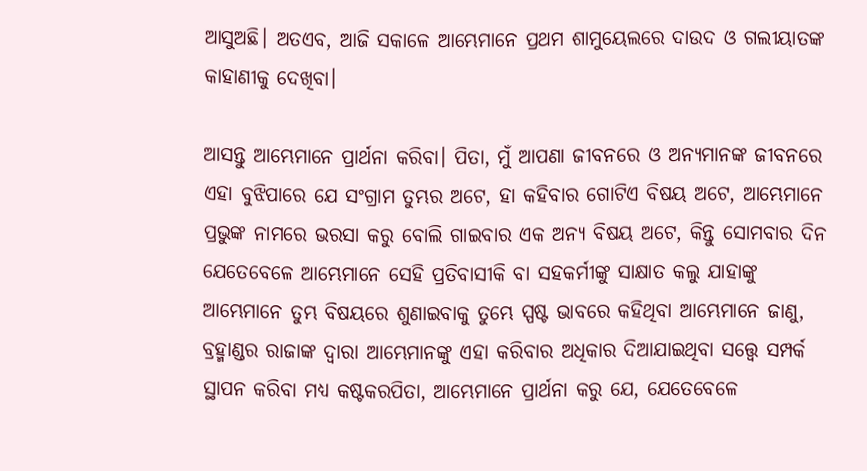ଆସୁଅଛି। ଅତଏବ, ଆଜି ସକାଳେ ଆମ୍ଭେମାନେ ପ୍ରଥମ ଶାମୁୟେଲରେ ଦାଉଦ ଓ ଗଲୀୟାତଙ୍କ କାହାଣୀକୁ ଦେଖିବା।

ଆସନ୍ତୁ ଆମ୍ଭେମାନେ ପ୍ରାର୍ଥନା କରିବା। ପିତା, ମୁଁ ଆପଣା ଜୀବନରେ ଓ ଅନ୍ୟମାନଙ୍କ ଜୀବନରେ ଏହା ବୁଝିପାରେ ଯେ ସଂଗ୍ରାମ ତୁମ୍ଭର ଅଟେ, ହା କହିବାର ଗୋଟିଏ ବିଷୟ ଅଟେ, ଆମ୍ଭେମାନେ ପ୍ରଭୁଙ୍କ ନାମରେ ଭରସା କରୁ ବୋଲି ଗାଇବାର ଏକ ଅନ୍ୟ ବିଷୟ ଅଟେ, କିନ୍ତୁ ସୋମବାର ଦିନ ଯେତେବେଳେ ଆମ୍ଭେମାନେ ସେହି ପ୍ରତିବାସୀକି ବା ସହକର୍ମୀଙ୍କୁ ସାକ୍ଷାତ କଲୁ ଯାହାଙ୍କୁ ଆମ୍ଭେମାନେ ତୁମ୍ଭ ବିଷୟରେ ଶୁଣାଇବାକୁ ତୁମ୍ଭେ ସ୍ପଷ୍ଟ ଭାବରେ କହିଥିବା ଆମ୍ଭେମାନେ ଜାଣୁ, ବ୍ରହ୍ମାଣ୍ଡର ରାଜାଙ୍କ ଦ୍ଵାରା ଆମ୍ଭେମାନଙ୍କୁ ଏହା କରିବାର ଅଧିକାର ଦିଆଯାଇଥିବା ସତ୍ତ୍ୱେ ସମ୍ପର୍କ ସ୍ଥାପନ କରିବା ମଧ୍ୟ କଷ୍ଟକରପିତା, ଆମ୍ଭେମାନେ ପ୍ରାର୍ଥନା କରୁ ଯେ, ଯେତେବେଳେ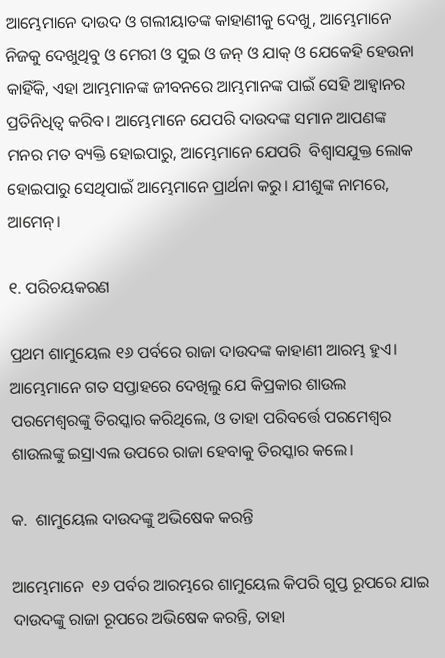ଆମ୍ଭେମାନେ ଦାଉଦ ଓ ଗଲୀୟାତଙ୍କ କାହାଣୀକୁ ଦେଖୁ, ଆମ୍ଭେମାନେ ନିଜକୁ ଦେଖୁଥିବୁ ଓ ମେରୀ ଓ ସୁଇ ଓ ଜନ୍ ଓ ଯାକ୍ ଓ ଯେକେହି ହେଉନା କାହିଁକି, ଏହା ଆମ୍ଭମାନଙ୍କ ଜୀବନରେ ଆମ୍ଭମାନଙ୍କ ପାଇଁ ସେହି ଆହ୍ୱାନର ପ୍ରତିନିଧିତ୍ୱ କରିବ। ଆମ୍ଭେମାନେ ଯେପରି ଦାଉଦଙ୍କ ସମାନ ଆପଣଙ୍କ ମନର ମତ ବ୍ୟକ୍ତି ହୋଇପାରୁ, ଆମ୍ଭେମାନେ ଯେପରି  ବିଶ୍ୱାସଯୁକ୍ତ ଲୋକ ହୋଇପାରୁ ସେଥିପାଇଁ ଆମ୍ଭେମାନେ ପ୍ରାର୍ଥନା କରୁ। ଯୀଶୁଙ୍କ ନାମରେ, ଆମେନ୍।

୧. ପରିଚୟକରଣ

ପ୍ରଥମ ଶାମୁୟେଲ ୧୬ ପର୍ବରେ ରାଜା ଦାଉଦଙ୍କ କାହାଣୀ ଆରମ୍ଭ ହୁଏ।  ଆମ୍ଭେମାନେ ଗତ ସପ୍ତାହରେ ଦେଖିଲୁ ଯେ କିପ୍ରକାର ଶାଉଲ ପରମେଶ୍ୱରଙ୍କୁ ତିରସ୍କାର କରିଥିଲେ, ଓ ତାହା ପରିବର୍ତ୍ତେ ପରମେଶ୍ୱର ଶାଉଲଙ୍କୁ ଇସ୍ରାଏଲ ଉପରେ ରାଜା ହେବାକୁ ତିରସ୍କାର କଲେ।

କ.  ଶାମୁୟେଲ ଦାଉଦଙ୍କୁ ଅଭିଷେକ କରନ୍ତି

ଆମ୍ଭେମାନେ  ୧୬ ପର୍ବର ଆରମ୍ଭରେ ଶାମୁୟେଲ କିପରି ଗୁପ୍ତ ରୂପରେ ଯାଇ ଦାଉଦଙ୍କୁ ରାଜା ରୂପରେ ଅଭିଷେକ କରନ୍ତି, ତାହା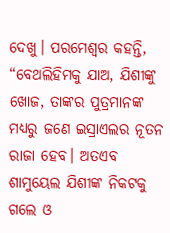ଦେଖୁ। ପରମେଶ୍ୱର କହନ୍ତି, “ବେଥଲିହିମକୁ ଯାଅ, ଯିଶୀଙ୍କୁ ଖୋଜ, ତାଙ୍କର ପୁତ୍ରମାନଙ୍କ ମଧ୍ୟରୁ ଜଣେ ଇସ୍ରାଏଲର ନୂତନ ରାଜା ହେବ। ଅତଏବ ଶାମୁୟେଲ ଯିଶୀଙ୍କ ନିକଟକୁ ଗଲେ ଓ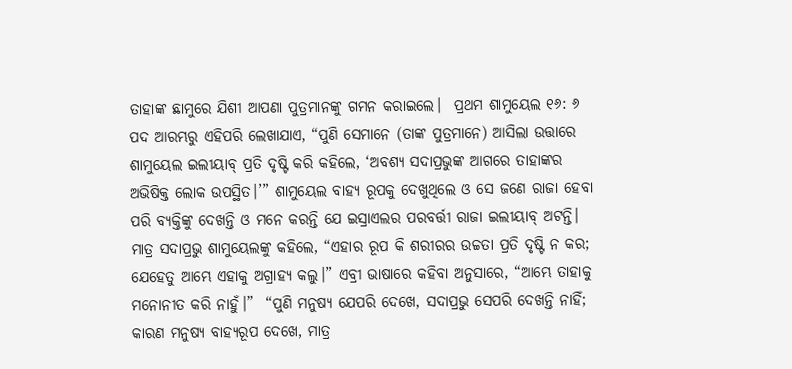ତାହାଙ୍କ ଛାମୁରେ ଯିଶୀ ଆପଣା ପୁତ୍ରମାନଙ୍କୁ ଗମନ କରାଇଲେ।  ପ୍ରଥମ ଶାମୁୟେଲ ୧୬: ୬ ପଦ ଆରମ୍ଭରୁ ଏହିପରି ଲେଖାଯାଏ, “ପୁଣି ସେମାନେ (ତାଙ୍କ ପୁତ୍ରମାନେ) ଆସିଲା ଉତ୍ତାରେ ଶାମୁୟେଲ ଇଲୀୟାବ୍ ପ୍ରତି ଦୃଷ୍ଟି କରି କହିଲେ, ‘ଅବଶ୍ୟ ସଦାପ୍ରଭୁଙ୍କ ଆଗରେ ତାହାଙ୍କର ଅଭିଷିକ୍ତ ଲୋକ ଉପସ୍ଥିତ।’” ଶାମୁୟେଲ ବାହ୍ୟ ରୂପକୁ ଦେଖୁଥିଲେ ଓ ସେ ଜଣେ ରାଜା ହେବା ପରି ବ୍ୟକ୍ତିଙ୍କୁ ଦେଖନ୍ତି ଓ ମନେ କରନ୍ତି ଯେ ଇସ୍ରାଏଲର ପରବର୍ତ୍ତୀ ରାଜା ଇଲୀୟାବ୍ ଅଟନ୍ତି। ମାତ୍ର ସଦାପ୍ରଭୁ ଶାମୁୟେଲଙ୍କୁ କହିଲେ, “ଏହାର ରୂପ କି ଶରୀରର ଉଚ୍ଚତା ପ୍ରତି ଦୃଷ୍ଟି ନ କର; ଯେହେତୁ ଆମ୍ଭେ ଏହାକୁ ଅଗ୍ରାହ୍ୟ କଲୁ।” ଏବ୍ରୀ ଭାଷାରେ କହିବା ଅନୁସାରେ, “ଆମ୍ଭେ ତାହାକୁ ମନୋନୀତ କରି ନାହୁଁ।”  “ପୁଣି ମନୁଷ୍ୟ ଯେପରି ଦେଖେ, ସଦାପ୍ରଭୁ ସେପରି ଦେଖନ୍ତି ନାହିଁ; କାରଣ ମନୁଷ୍ୟ ବାହ୍ୟରୂପ ଦେଖେ, ମାତ୍ର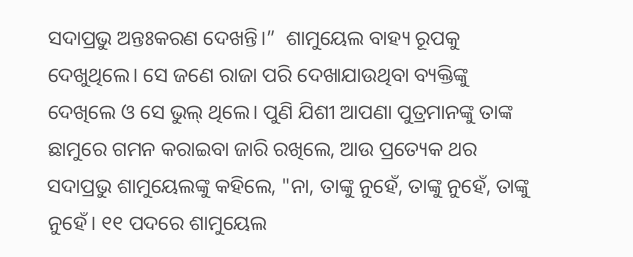ସଦାପ୍ରଭୁ ଅନ୍ତଃକରଣ ଦେଖନ୍ତି।”  ଶାମୁୟେଲ ବାହ୍ୟ ରୂପକୁ ଦେଖୁଥିଲେ। ସେ ଜଣେ ରାଜା ପରି ଦେଖାଯାଉଥିବା ବ୍ୟକ୍ତିଙ୍କୁ ଦେଖିଲେ ଓ ସେ ଭୁଲ୍ ଥିଲେ। ପୁଣି ଯିଶୀ ଆପଣା ପୁତ୍ରମାନଙ୍କୁ ତାଙ୍କ ଛାମୁରେ ଗମନ କରାଇବା ଜାରି ରଖିଲେ, ଆଉ ପ୍ରତ୍ୟେକ ଥର ସଦାପ୍ରଭୁ ଶାମୁୟେଲଙ୍କୁ କହିଲେ, "ନା, ତାଙ୍କୁ ନୁହେଁ, ତାଙ୍କୁ ନୁହେଁ, ତାଙ୍କୁ ନୁହେଁ। ୧୧ ପଦରେ ଶାମୁୟେଲ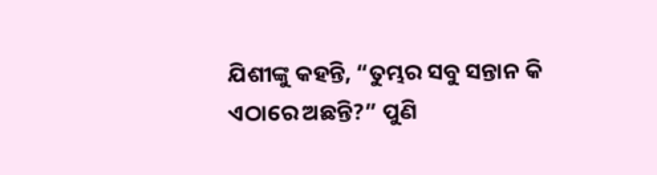ଯିଶୀଙ୍କୁ କହନ୍ତି, “ତୁମ୍ଭର ସବୁ ସନ୍ତାନ କି ଏଠାରେ ଅଛନ୍ତି?” ପୁଣି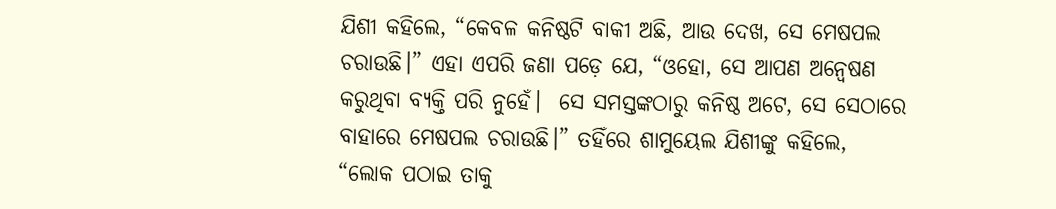ଯିଶୀ କହିଲେ, “କେବଳ କନିଷ୍ଠଟି ବାକୀ ଅଛି, ଆଉ ଦେଖ, ସେ ମେଷପଲ ଚରାଉଛି।” ଏହା ଏପରି ଜଣା ପଡ଼େ ଯେ, “ଓହୋ, ସେ ଆପଣ ଅନ୍ୱେଷଣ କରୁଥିବା ବ୍ୟକ୍ତି ପରି ନୁହେଁ।  ସେ ସମସ୍ତଙ୍କଠାରୁ କନିଷ୍ଠ ଅଟେ, ସେ ସେଠାରେ ବାହାରେ ମେଷପଲ ଚରାଉଛି।” ତହିଁରେ ଶାମୁୟେଲ ଯିଶୀଙ୍କୁ କହିଲେ, “ଲୋକ ପଠାଇ ତାକୁ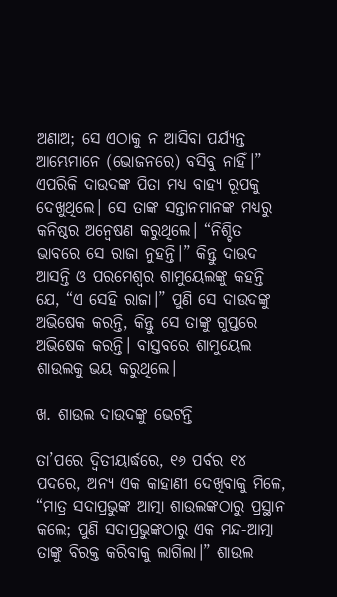ଅଣାଅ; ସେ ଏଠାକୁ ନ ଆସିବା ପର୍ଯ୍ୟନ୍ତ ଆମ୍ଭେମାନେ (ଭୋଜନରେ) ବସିବୁ ନାହିଁ।” ଏପରିକି ଦାଉଦଙ୍କ ପିତା ମଧ୍ୟ ବାହ୍ୟ ରୂପକୁ ଦେଖୁଥିଲେ। ସେ ତାଙ୍କ ସନ୍ତାନମାନଙ୍କ ମଧ୍ୟରୁ କନିଷ୍ଠର ଅନ୍ୱେଷଣ କରୁଥିଲେ। “ନିଶ୍ଚିତ ଭାବରେ ସେ ରାଜା ନୁହନ୍ତି।” କିନ୍ତୁ ଦାଉଦ ଆସନ୍ତି ଓ ପରମେଶ୍ୱର ଶାମୁୟେଲଙ୍କୁ କହନ୍ତି ଯେ, “ଏ ସେହି ରାଜା।” ପୁଣି ସେ ଦାଉଦଙ୍କୁ ଅଭିଷେକ କରନ୍ତି, କିନ୍ତୁ ସେ ତାଙ୍କୁ ଗୁପ୍ତରେ ଅଭିଷେକ କରନ୍ତି। ବାସ୍ତବରେ ଶାମୁୟେଲ ଶାଉଲକୁ ଭୟ କରୁଥିଲେ।

ଖ. ଶାଉଲ ଦାଉଦଙ୍କୁ ଭେଟନ୍ତି

ତା’ପରେ ଦ୍ୱିତୀୟାର୍ଦ୍ଧରେ, ୧୬ ପର୍ବର ୧୪ ପଦରେ, ଅନ୍ୟ ଏକ କାହାଣୀ ଦେଖିବାକୁ ମିଳେ, “ମାତ୍ର ସଦାପ୍ରଭୁଙ୍କ ଆତ୍ମା ଶାଉଲଙ୍କଠାରୁ ପ୍ରସ୍ଥାନ କଲେ; ପୁଣି ସଦାପ୍ରଭୁଙ୍କଠାରୁ ଏକ ମନ୍ଦ-ଆତ୍ମା ତାଙ୍କୁ ବିରକ୍ତ କରିବାକୁ ଲାଗିଲା।” ଶାଉଲ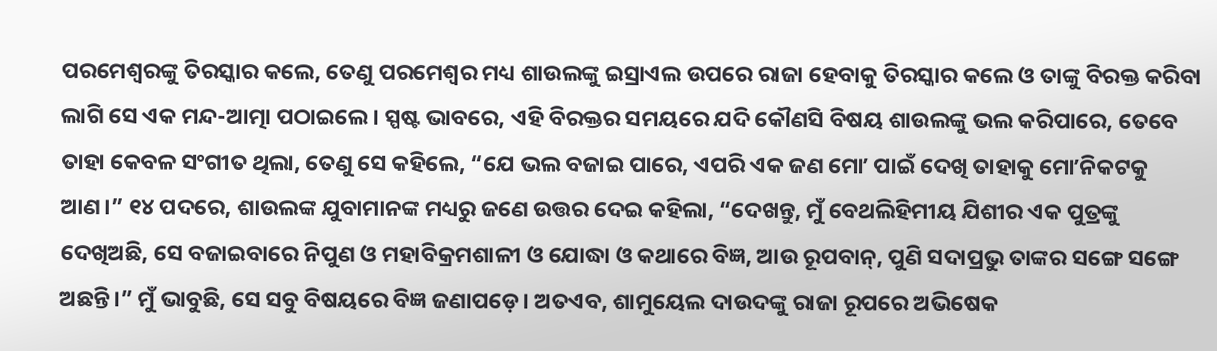ପରମେଶ୍ୱରଙ୍କୁ ତିରସ୍କାର କଲେ, ତେଣୁ ପରମେଶ୍ୱର ମଧ୍ୟ ଶାଉଲଙ୍କୁ ଇସ୍ରାଏଲ ଉପରେ ରାଜା ହେବାକୁ ତିରସ୍କାର କଲେ ଓ ତାଙ୍କୁ ବିରକ୍ତ କରିବା ଲାଗି ସେ ଏକ ମନ୍ଦ-ଆତ୍ମା ପଠାଇଲେ। ସ୍ପଷ୍ଟ ଭାବରେ, ଏହି ବିରକ୍ତର ସମୟରେ ଯଦି କୌଣସି ବିଷୟ ଶାଉଲଙ୍କୁ ଭଲ କରିପାରେ, ତେବେ ତାହା କେବଳ ସଂଗୀତ ଥିଲା, ତେଣୁ ସେ କହିଲେ, “ଯେ ଭଲ ବଜାଇ ପାରେ, ଏପରି ଏକ ଜଣ ମୋʼ ପାଇଁ ଦେଖି ତାହାକୁ ମୋʼନିକଟକୁ ଆଣ।” ୧୪ ପଦରେ, ଶାଉଲଙ୍କ ଯୁବାମାନଙ୍କ ମଧ୍ୟରୁ ଜଣେ ଉତ୍ତର ଦେଇ କହିଲା, “ଦେଖନ୍ତୁ, ମୁଁ ବେଥଲିହିମୀୟ ଯିଶୀର ଏକ ପୁତ୍ରଙ୍କୁ ଦେଖିଅଛି, ସେ ବଜାଇବାରେ ନିପୁଣ ଓ ମହାବିକ୍ରମଶାଳୀ ଓ ଯୋଦ୍ଧା ଓ କଥାରେ ବିଜ୍ଞ, ଆଉ ରୂପବାନ୍, ପୁଣି ସଦାପ୍ରଭୁ ତାଙ୍କର ସଙ୍ଗେ ସଙ୍ଗେ ଅଛନ୍ତି।” ମୁଁ ଭାବୁଛି, ସେ ସବୁ ବିଷୟରେ ବିଜ୍ଞ ଜଣାପଡ଼େ। ଅତଏବ, ଶାମୁୟେଲ ଦାଉଦଙ୍କୁ ରାଜା ରୂପରେ ଅଭିଷେକ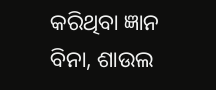କରିଥିବା ଜ୍ଞାନ ବିନା, ଶାଉଲ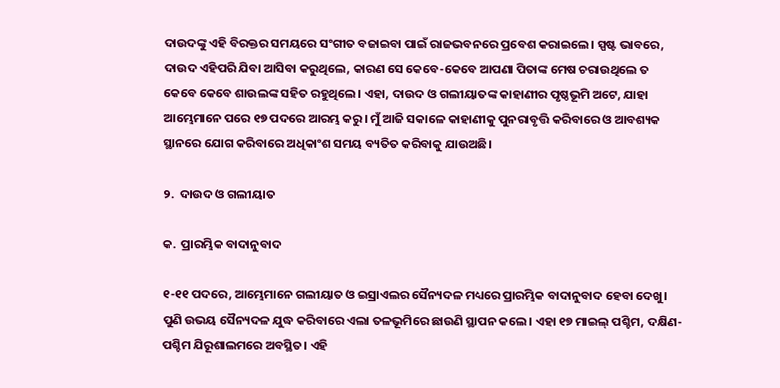ଦାଉଦଙ୍କୁ ଏହି ବିରକ୍ତର ସମୟରେ ସଂଗୀତ ବଜାଇବା ପାଇଁ ରାଜଭବନରେ ପ୍ରବେଶ କରାଇଲେ। ସ୍ପଷ୍ଟ ଭାବରେ, ଦାଉଦ ଏହିପରି ଯିବା ଆସିବା କରୁଥିଲେ, କାରଣ ସେ କେବେ-କେବେ ଆପଣା ପିତାଙ୍କ ମେଷ ଚରାଉଥିଲେ ତ କେବେ କେବେ ଶାଉଲଙ୍କ ସହିତ ରହୁଥିଲେ। ଏହା, ଦାଉଦ ଓ ଗଲୀୟାତଙ୍କ କାହାଣୀର ପୃଷ୍ଠଭୂମି ଅଟେ, ଯାହା ଆମ୍ଭେମାନେ ପରେ ୧୭ ପଦରେ ଆରମ୍ଭ କରୁ। ମୁଁ ଆଜି ସକାଳେ କାହାଣୀକୁ ପୁନରାବୃତ୍ତି କରିବାରେ ଓ ଆବଶ୍ୟକ ସ୍ଥାନରେ ଯୋଗ କରିବାରେ ଅଧିକାଂଶ ସମୟ ବ୍ୟତିତ କରିବାକୁ ଯାଉଅଛି।

୨.  ଦାଉଦ ଓ ଗଲୀୟାତ

କ.  ପ୍ରାରମ୍ଭିକ ବାଦାନୁବାଦ

୧-୧୧ ପଦରେ, ଆମ୍ଭେମାନେ ଗଲୀୟାତ ଓ ଇସ୍ରାଏଲର ସୈନ୍ୟଦଳ ମଧ୍ୟରେ ପ୍ରାରମ୍ଭିକ ବାଦାନୁବାଦ ହେବା ଦେଖୁ।  ପୁଣି ଉଭୟ ସୈନ୍ୟଦଳ ଯୁଦ୍ଧ କରିବାରେ ଏଲା ତଳଭୂମିରେ ଛାଉଣି ସ୍ଥାପନ କଲେ। ଏହା ୧୭ ମାଇଲ୍ ପଶ୍ଚିମ, ଦକ୍ଷିଣ-ପଶ୍ଚିମ ଯିରୂଶାଲମରେ ଅବସ୍ଥିତ। ଏହି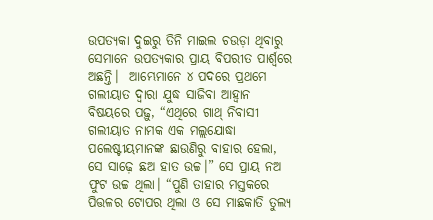ଉପତ୍ୟକା ଦୁଇରୁ ତିନି ମାଇଲ ଚଉଡ଼ା ଥିବାରୁ ସେମାନେ ଉପତ୍ୟକାର ପ୍ରାୟ ବିପରୀତ ପାର୍ଶ୍ୱରେ ଅଛନ୍ତି।  ଆମ୍ଭେମାନେ ୪ ପଦରେ ପ୍ରଥମେ ଗଲୀୟାତ ଦ୍ୱାରା ଯୁଦ୍ଧ ସାଜିବା ଆହ୍ୱାନ ବିଷୟରେ ପଢ଼ୁ, “ଏଥିରେ ଗାଥ୍ ନିବାସୀ ଗଲୀୟାତ ନାମକ ଏକ ମଲ୍ଲଯୋଦ୍ଧା ପଲେଷ୍ଟୀୟମାନଙ୍କ ଛାଉଣିରୁ ବାହାର ହେଲା, ସେ ସାଢ଼େ ଛଅ ହାତ ଉଚ୍ଚ।” ସେ ପ୍ରାୟ ନଅ ଫୁଟ ଉଚ୍ଚ ଥିଲା। “ପୁଣି ତାହାର ମସ୍ତକରେ ପିତ୍ତଳର ଟୋପର ଥିଲା ଓ ସେ ମାଛକାତି ତୁଲ୍ୟ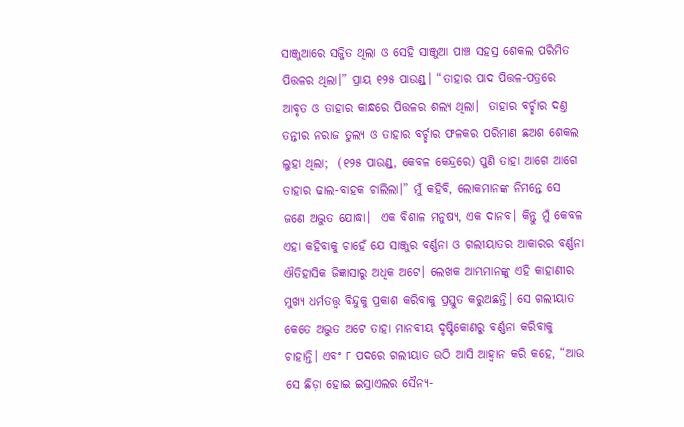ସାଞ୍ଜୁଆରେ ସଜ୍ଜିତ ଥିଲା ଓ ସେହି ସାଞ୍ଜୁଆ ପାଞ୍ଚ ସହସ୍ର ଶେକଲ ପରିମିତ ପିତ୍ତଳର ଥିଲା।” ପ୍ରାୟ ୧୨୫ ପାଉଣ୍ଡ୍। “ତାହାର ପାଦ ପିତ୍ତଳ-ପତ୍ରରେ ଆବୃତ ଓ ତାହାର କାନ୍ଧରେ ପିତ୍ତଳର ଶଲ୍ୟ ଥିଲା।  ତାହାର ବର୍ଚ୍ଛାର ଦଣ୍ତ ତନ୍ତୀର ନରାଜ ତୁଲ୍ୟ ଓ ତାହାର ବର୍ଚ୍ଛାର ଫଳକର ପରିମାଣ ଛଅଶ ଶେକଲ ଲୁହା ଥିଲା;  (୧୨୫ ପାଉଣ୍ଡ୍, କେବଳ କେନ୍ଦ୍ରରେ) ପୁଣି ତାହା ଆଗେ ଆଗେ ତାହାର ଢାଲ-ବାହକ ଚାଲିଲା।” ମୁଁ କହିବି, ଲୋକମାନଙ୍କ ନିମନ୍ତେ ସେ ଜଣେ ଅଦ୍ଭୁତ ଯୋଦ୍ଧା।  ଏକ ବିଶାଳ ମନୁଷ୍ୟ, ଏକ ଦାନବ। କିନ୍ତୁ ମୁଁ କେବଳ ଏହା କହିବାକୁ ଚାହେଁ ଯେ ସାଞ୍ଜୁର ବର୍ଣ୍ଣନା ଓ ଗଲୀୟାତର ଆକାରର ବର୍ଣ୍ଣନା ଐତିହାସିକ ଜିଜ୍ଞାସାରୁ ଅଧିକ ଅଟେ। ଲେଖକ ଆମ୍ଭମାନଙ୍କୁ ଏହି କାହାଣୀର ମୁଖ୍ୟ ଧର୍ମତତ୍ତ୍ୱ ବିନ୍ଦୁକୁ ପ୍ରକାଶ କରିବାକୁ ପ୍ରସ୍ତୁତ କରୁଅଛନ୍ତି। ସେ ଗଲୀୟାତ କେତେ ଅଦ୍ଭୁତ ଅଟେ ତାହା ମାନବୀୟ ଦୃଷ୍ଟିକୋଣରୁ ବର୍ଣ୍ଣନା କରିବାକୁ ଚାହାନ୍ତି। ଏବଂ ୮ ପଦରେ ଗଲୀୟାତ ଉଠି ଆସି ଆହ୍ୱାନ କରି କହେ, “ଆଉ ସେ ଛିଡ଼ା ହୋଇ ଇସ୍ରାଏଲର ସୈନ୍ୟ-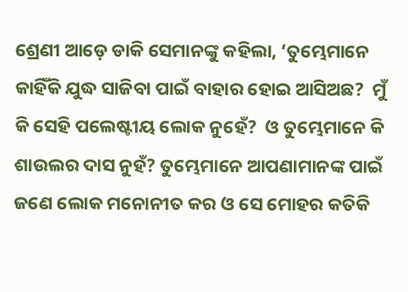ଶ୍ରେଣୀ ଆଡ଼େ ଡାକି ସେମାନଙ୍କୁ କହିଲା, ‘ତୁମ୍ଭେମାନେ କାହିଁକି ଯୁଦ୍ଧ ସାଜିବା ପାଇଁ ବାହାର ହୋଇ ଆସିଅଛ?  ମୁଁ କି ସେହି ପଲେଷ୍ଟୀୟ ଲୋକ ନୁହେଁ?  ଓ ତୁମ୍ଭେମାନେ କି ଶାଉଲର ଦାସ ନୁହଁ? ତୁମ୍ଭେମାନେ ଆପଣାମାନଙ୍କ ପାଇଁ ଜଣେ ଲୋକ ମନୋନୀତ କର ଓ ସେ ମୋହର କତିକି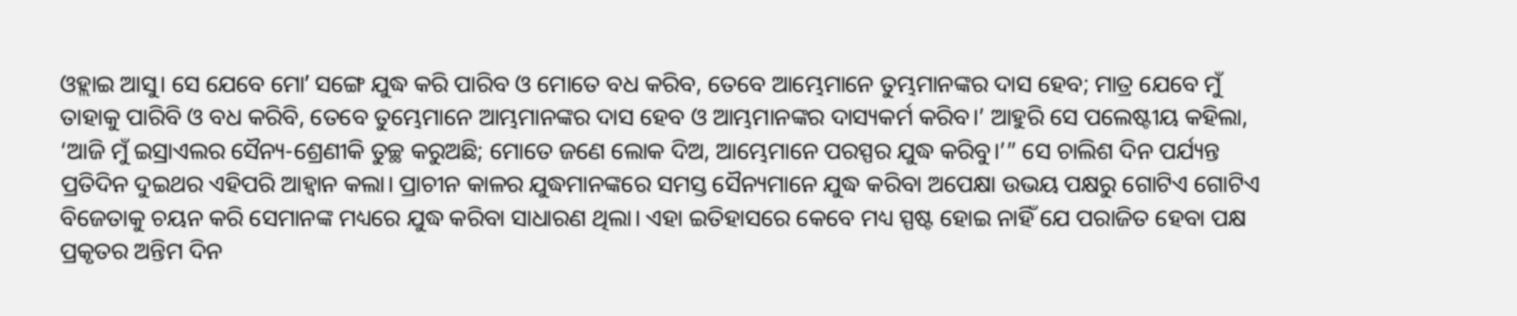ଓହ୍ଲାଇ ଆସୁ। ସେ ଯେବେ ମୋʼ ସଙ୍ଗେ ଯୁଦ୍ଧ କରି ପାରିବ ଓ ମୋତେ ବଧ କରିବ, ତେବେ ଆମ୍ଭେମାନେ ତୁମ୍ଭମାନଙ୍କର ଦାସ ହେବ; ମାତ୍ର ଯେବେ ମୁଁ ତାହାକୁ ପାରିବି ଓ ବଧ କରିବି, ତେବେ ତୁମ୍ଭେମାନେ ଆମ୍ଭମାନଙ୍କର ଦାସ ହେବ ଓ ଆମ୍ଭମାନଙ୍କର ଦାସ୍ୟକର୍ମ କରିବ।’ ଆହୁରି ସେ ପଲେଷ୍ଟୀୟ କହିଲା, ‘ଆଜି ମୁଁ ଇସ୍ରାଏଲର ସୈନ୍ୟ-ଶ୍ରେଣୀକି ତୁଚ୍ଛ କରୁଅଛି; ମୋତେ ଜଣେ ଲୋକ ଦିଅ, ଆମ୍ଭେମାନେ ପରସ୍ପର ଯୁଦ୍ଧ କରିବୁ।’” ସେ ଚାଲିଶ ଦିନ ପର୍ଯ୍ୟନ୍ତ ପ୍ରତିଦିନ ଦୁଇଥର ଏହିପରି ଆହ୍ୱାନ କଲା। ପ୍ରାଚୀନ କାଳର ଯୁଦ୍ଧମାନଙ୍କରେ ସମସ୍ତ ସୈନ୍ୟମାନେ ଯୁଦ୍ଧ କରିବା ଅପେକ୍ଷା ଉଭୟ ପକ୍ଷରୁ ଗୋଟିଏ ଗୋଟିଏ ବିଜେତାକୁ ଚୟନ କରି ସେମାନଙ୍କ ମଧ୍ୟରେ ଯୁଦ୍ଧ କରିବା ସାଧାରଣ ଥିଲା। ଏହା ଇତିହାସରେ କେବେ ମଧ୍ୟ ସ୍ପଷ୍ଟ ହୋଇ ନାହିଁ ଯେ ପରାଜିତ ହେବା ପକ୍ଷ ପ୍ରକୃତର ଅନ୍ତିମ ଦିନ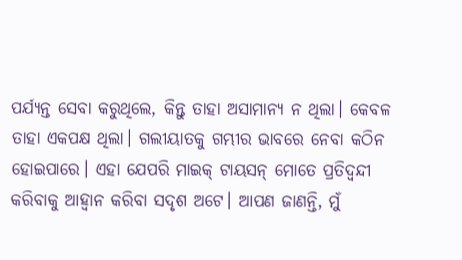ପର୍ଯ୍ୟନ୍ତ ସେବା କରୁଥିଲେ, କିନ୍ତୁ ତାହା ଅସାମାନ୍ୟ ନ ଥିଲା। କେବଳ ତାହା ଏକପକ୍ଷ ଥିଲା। ଗଲୀୟାତକୁ ଗମ୍ଭୀର ଭାବରେ ନେବା କଠିନ ହୋଇପାରେ। ଏହା ଯେପରି ମାଇକ୍ ଟାୟସନ୍ ମୋତେ ପ୍ରତିଦ୍ବନ୍ଦୀ କରିବାକୁ ଆହ୍ୱାନ କରିବା ସଦୃଶ ଅଟେ। ଆପଣ ଜାଣନ୍ତି, ମୁଁ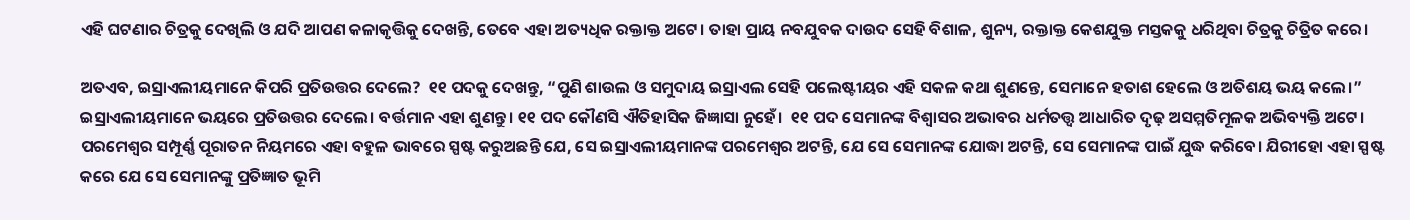ଏହି ଘଟଣାର ଚିତ୍ରକୁ ଦେଖିଲି ଓ ଯଦି ଆପଣ କଳାକୃତ୍ତିକୁ ଦେଖନ୍ତି, ତେବେ ଏହା ଅତ୍ୟଧିକ ରକ୍ତାକ୍ତ ଅଟେ। ତାହା ପ୍ରାୟ ନବଯୁବକ ଦାଉଦ ସେହି ବିଶାଳ, ଶୁନ୍ୟ, ରକ୍ତାକ୍ତ କେଶଯୁକ୍ତ ମସ୍ତକକୁ ଧରିଥିବା ଚିତ୍ରକୁ ଚିତ୍ରିତ କରେ।

ଅତଏବ, ଇସ୍ରାଏଲୀୟମାନେ କିପରି ପ୍ରତିଉତ୍ତର ଦେଲେ?  ୧୧ ପଦକୁ ଦେଖନ୍ତୁ, “ପୁଣି ଶାଉଲ ଓ ସମୁଦାୟ ଇସ୍ରାଏଲ ସେହି ପଲେଷ୍ଟୀୟର ଏହି ସକଳ କଥା ଶୁଣନ୍ତେ, ସେମାନେ ହତାଶ ହେଲେ ଓ ଅତିଶୟ ଭୟ କଲେ।” ଇସ୍ରାଏଲୀୟମାନେ ଭୟରେ ପ୍ରତିଉତ୍ତର ଦେଲେ। ବର୍ତ୍ତମାନ ଏହା ଶୁଣନ୍ତୁ। ୧୧ ପଦ କୌଣସି ଐତିହାସିକ ଜିଜ୍ଞାସା ନୁହେଁ।  ୧୧ ପଦ ସେମାନଙ୍କ ବିଶ୍ୱାସର ଅଭାବର ଧର୍ମତତ୍ତ୍ୱ ଆଧାରିତ ଦୃଢ଼ ଅସମ୍ମତିମୂଳକ ଅଭିବ୍ୟକ୍ତି ଅଟେ। ପରମେଶ୍ୱର ସମ୍ପୂର୍ଣ୍ଣ ପୂରାତନ ନିୟମରେ ଏହା ବହୁଳ ଭାବରେ ସ୍ପଷ୍ଟ କରୁଅଛନ୍ତି ଯେ, ସେ ଇସ୍ରାଏଲୀୟମାନଙ୍କ ପରମେଶ୍ୱର ଅଟନ୍ତି, ଯେ ସେ ସେମାନଙ୍କ ଯୋଦ୍ଧା ଅଟନ୍ତି, ସେ ସେମାନଙ୍କ ପାଇଁ ଯୁଦ୍ଧ କରିବେ। ଯିରୀହୋ ଏହା ସ୍ପଷ୍ଟ କରେ ଯେ ସେ ସେମାନଙ୍କୁ ପ୍ରତିଜ୍ଞାତ ଭୂମି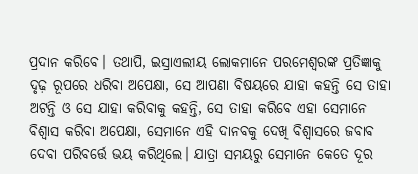ପ୍ରଦାନ କରିବେ। ତଥାପି, ଇସ୍ରାଏଲୀୟ ଲୋକମାନେ ପରମେଶ୍ୱରଙ୍କ ପ୍ରତିଜ୍ଞାକୁ ଦୃଢ଼ ରୂପରେ ଧରିବା ଅପେକ୍ଷା, ସେ ଆପଣା ବିଷୟରେ ଯାହା କହନ୍ତି ସେ ତାହା ଅଟନ୍ତି ଓ ସେ ଯାହା କରିବାକୁ କହନ୍ତି, ସେ ତାହା କରିବେ ଏହା ସେମାନେ ବିଶ୍ୱାସ କରିବା ଅପେକ୍ଷା, ସେମାନେ ଏହି ଦାନବକୁ ଦେଖି ବିଶ୍ୱାସରେ ଜବାବ ଦେବା ପରିବର୍ତ୍ତେ ଭୟ କରିଥିଲେ। ଯାତ୍ରା ସମୟରୁ ସେମାନେ କେତେ ଦୂର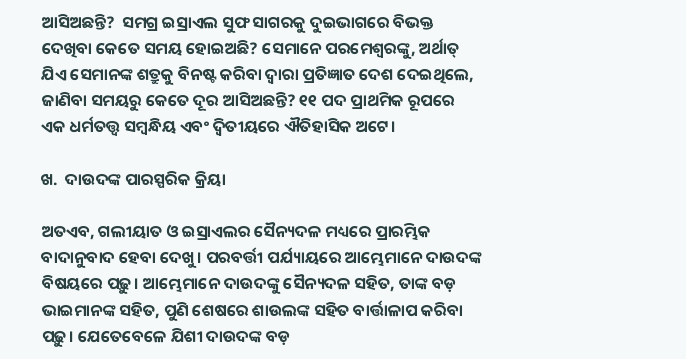ଆସିଅଛନ୍ତି?  ସମଗ୍ର ଇସ୍ରାଏଲ ସୁଫ ସାଗରକୁ ଦୁଇଭାଗରେ ବିଭକ୍ତ ଦେଖିବା କେତେ ସମୟ ହୋଇଅଛି? ସେମାନେ ପରମେଶ୍ୱରଙ୍କୁ, ଅର୍ଥାତ୍ ଯିଏ ସେମାନଙ୍କ ଶତ୍ରୁକୁ ବିନଷ୍ଟ କରିବା ଦ୍ୱାରା ପ୍ରତିଜ୍ଞାତ ଦେଶ ଦେଇଥିଲେ, ଜାଣିବା ସମୟରୁ କେତେ ଦୂର ଆସିଅଛନ୍ତି? ୧୧ ପଦ ପ୍ରାଥମିକ ରୂପରେ ଏକ ଧର୍ମତତ୍ତ୍ୱ ସମ୍ବନ୍ଧିୟ ଏବଂ ଦ୍ୱିତୀୟରେ ଐତିହାସିକ ଅଟେ।

ଖ.  ଦାଉଦଙ୍କ ପାରସ୍ପରିକ କ୍ରିୟା

ଅତଏବ, ଗଲୀୟାତ ଓ ଇସ୍ରାଏଲର ସୈନ୍ୟଦଳ ମଧ୍ୟରେ ପ୍ରାରମ୍ଭିକ ବାଦାନୁବାଦ ହେବା ଦେଖୁ। ପରବର୍ତ୍ତୀ ପର୍ଯ୍ୟାୟରେ ଆମ୍ଭେମାନେ ଦାଉଦଙ୍କ ବିଷୟରେ ପଢ଼ୁ। ଆମ୍ଭେମାନେ ଦାଉଦଙ୍କୁ ସୈନ୍ୟଦଳ ସହିତ, ତାଙ୍କ ବଡ଼ ଭାଇମାନଙ୍କ ସହିତ, ପୁଣି ଶେଷରେ ଶାଉଲଙ୍କ ସହିତ ବାର୍ତ୍ତାଳାପ କରିବା ପଢ଼ୁ। ଯେତେବେଳେ ଯିଶୀ ଦାଉଦଙ୍କ ବଡ଼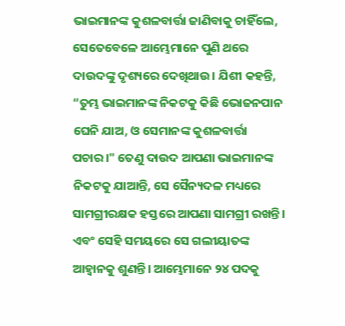ଭାଇମାନଙ୍କ କୁଶଳବାର୍ତ୍ତା ଜାଣିବାକୁ ଚାହିଁଲେ, ସେତେବେଳେ ଆମ୍ଭେମାନେ ପୁଣି ଥରେ ଦାଉଦଙ୍କୁ ଦୃଶ୍ୟରେ ଦେଖିଥାଉ। ଯିଶୀ କହନ୍ତି, “ତୁମ୍ଭ ଭାଇମାନଙ୍କ ନିକଟକୁ କିଛି ଭୋଜନପାନ ଘେନି ଯାଅ, ଓ ସେମାନଙ୍କ କୁଶଳବାର୍ତ୍ତା ପଚାର।" ତେଣୁ ଦାଉଦ ଆପଣା ଭାଇମାନଙ୍କ ନିକଟକୁ ଯାଆନ୍ତି, ସେ ସୈନ୍ୟଦଳ ମଧ୍ୟରେ ସାମଗ୍ରୀରକ୍ଷକ ହସ୍ତରେ ଆପଣା ସାମଗ୍ରୀ ରଖନ୍ତି। ଏବଂ ସେହି ସମୟରେ ସେ ଗଲୀୟାତଙ୍କ ଆହ୍ୱାନକୁ ଶୁଣନ୍ତି। ଆମ୍ଭେମାନେ ୨୪ ପଦକୁ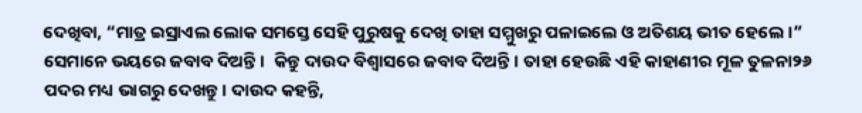ଦେଖିବା, “ମାତ୍ର ଇସ୍ରାଏଲ ଲୋକ ସମସ୍ତେ ସେହି ପୁରୁଷକୁ ଦେଖି ତାହା ସମ୍ମୁଖରୁ ପଳାଇଲେ ଓ ଅତିଶୟ ଭୀତ ହେଲେ।” ସେମାନେ ଭୟରେ ଜବାବ ଦିଅନ୍ତି।  କିନ୍ତୁ ଦାଉଦ ବିଶ୍ୱାସରେ ଜବାବ ଦିଅନ୍ତି। ତାହା ହେଉଛି ଏହି କାହାଣୀର ମୂଳ ତୁଳନା୨୬ ପଦର ମଧ୍ୟ ଭାଗରୁ ଦେଖନ୍ତୁ। ଦାଉଦ କହନ୍ତି,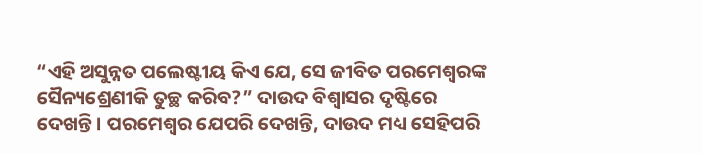“ଏହି ଅସୁନ୍ନତ ପଲେଷ୍ଟୀୟ କିଏ ଯେ, ସେ ଜୀବିତ ପରମେଶ୍ଵରଙ୍କ ସୈନ୍ୟଶ୍ରେଣୀକି ତୁଚ୍ଛ କରିବ?” ଦାଉଦ ବିଶ୍ୱାସର ଦୃଷ୍ଟିରେ ଦେଖନ୍ତି। ପରମେଶ୍ୱର ଯେପରି ଦେଖନ୍ତି, ଦାଉଦ ମଧ୍ୟ ସେହିପରି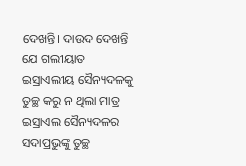ଦେଖନ୍ତି। ଦାଉଦ ଦେଖନ୍ତି ଯେ ଗଲୀୟାତ ଇସ୍ରାଏଲୀୟ ସୈନ୍ୟଦଳକୁ ତୁଚ୍ଛ କରୁ ନ ଥିଲା ମାତ୍ର ଇସ୍ରାଏଲ ସୈନ୍ୟଦଳର ସଦାପ୍ରଭୁଙ୍କୁ ତୁଚ୍ଛ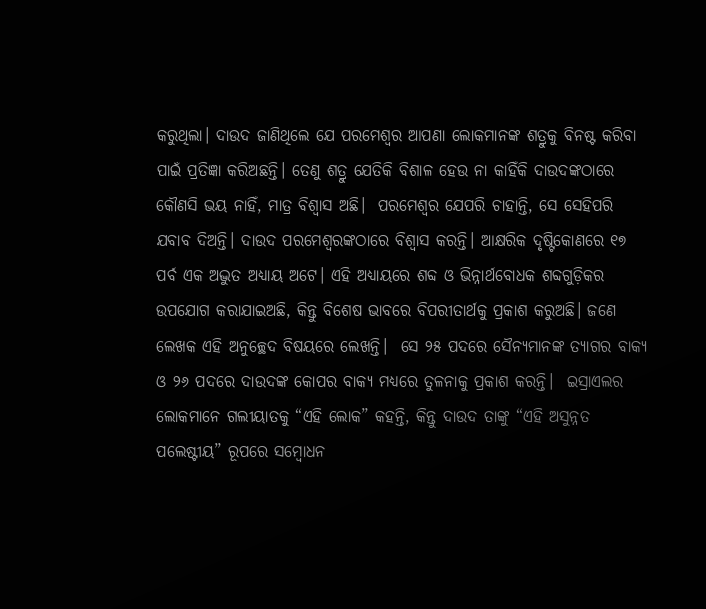କରୁଥିଲା। ଦାଉଦ ଜାଣିଥିଲେ ଯେ ପରମେଶ୍ୱର ଆପଣା ଲୋକମାନଙ୍କ ଶତ୍ରୁକୁ ବିନଷ୍ଟ କରିବା ପାଇଁ ପ୍ରତିଜ୍ଞା କରିଅଛନ୍ତି। ତେଣୁ ଶତ୍ରୁ ଯେତିକି ବିଶାଳ ହେଉ ନା କାହିଁକି ଦାଉଦଙ୍କଠାରେ କୌଣସି ଭୟ ନାହିଁ, ମାତ୍ର ବିଶ୍ୱାସ ଅଛି।  ପରମେଶ୍ୱର ଯେପରି ଚାହାନ୍ତି, ସେ ସେହିପରି ଯବାବ ଦିଅନ୍ତି। ଦାଉଦ ପରମେଶ୍ୱରଙ୍କଠାରେ ବିଶ୍ୱାସ କରନ୍ତି। ଆକ୍ଷରିକ ଦୃଷ୍ଟିକୋଣରେ ୧୭ ପର୍ବ ଏକ ଅଦ୍ଭୁତ ଅଧ୍ୟାୟ ଅଟେ। ଏହି ଅଧ୍ୟାୟରେ ଶବ୍ଦ ଓ ଭିନ୍ନାର୍ଥବୋଧକ ଶବ୍ଦଗୁଡ଼ିକର ଉପଯୋଗ କରାଯାଇଅଛି, କିନ୍ତୁ ବିଶେଷ ଭାବରେ ବିପରୀତାର୍ଥକୁ ପ୍ରକାଶ କରୁଅଛି। ଜଣେ ଲେଖକ ଏହି ଅନୁଚ୍ଛେଦ ବିଷୟରେ ଲେଖନ୍ତି।  ସେ ୨୫ ପଦରେ ସୈନ୍ୟମାନଙ୍କ ତ୍ୟାଗର ବାକ୍ୟ ଓ ୨୬ ପଦରେ ଦାଉଦଙ୍କ କୋପର ବାକ୍ୟ ମଧ୍ୟରେ ତୁଳନାକୁ ପ୍ରକାଶ କରନ୍ତି।  ଇସ୍ରାଏଲର ଲୋକମାନେ ଗଲୀୟାତକୁ “ଏହି ଲୋକ” କହନ୍ତି, କିନ୍ତୁ ଦାଉଦ ତାଙ୍କୁ “ଏହି ଅସୁନ୍ନତ ପଲେଷ୍ଟୀୟ” ରୂପରେ ସମ୍ବୋଧନ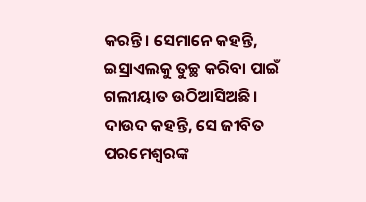କରନ୍ତି। ସେମାନେ କହନ୍ତି, ଇସ୍ରାଏଲକୁ ତୁଚ୍ଛ କରିବା ପାଇଁ ଗଲୀୟାତ ଉଠିଆସିଅଛି। ଦାଉଦ କହନ୍ତି, ସେ ଜୀବିତ ପରମେଶ୍ଵରଙ୍କ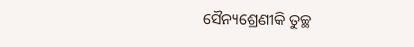ସୈନ୍ୟଶ୍ରେଣୀକି ତୁଚ୍ଛ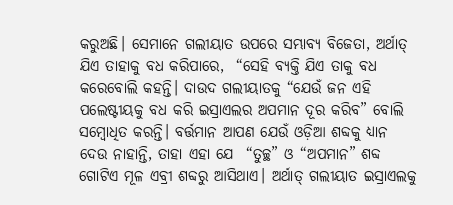କରୁଅଛି। ସେମାନେ ଗଲୀୟାତ ଉପରେ ସମ୍ଭାବ୍ୟ ବିଜେତା, ଅର୍ଥାତ୍ ଯିଏ ତାହାକୁ ବଧ କରିପାରେ,  “ସେହି ବ୍ୟକ୍ତି ଯିଏ ତାକୁ ବଧ କରେବୋଲି କହନ୍ତି। ଦାଉଦ ଗଲୀୟାତକୁ “ଯେଉଁ ଜନ ଏହି ପଲେଷ୍ଟୀୟକୁ ବଧ କରି ଇସ୍ରାଏଲର ଅପମାନ ଦୂର କରିବ” ବୋଲି ସମ୍ବୋଧିତ କରନ୍ତି। ବର୍ତ୍ତମାନ ଆପଣ ଯେଉଁ ଓଡ଼ିଆ ଶବ୍ଦକୁ ଧ୍ୟାନ ଦେଉ ନାହାନ୍ତି, ତାହା ଏହା ଯେ  “ତୁଚ୍ଛ” ଓ “ଅପମାନ” ଶବ୍ଦ ଗୋଟିଏ ମୂଳ ଏବ୍ରୀ ଶବ୍ଦରୁ ଆସିଥାଏ। ଅର୍ଥାତ୍ ଗଲୀୟାତ ଇସ୍ରାଏଲକୁ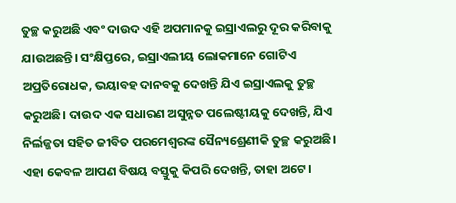ତୁଚ୍ଛ କରୁଅଛି ଏବଂ ଦାଉଦ ଏହି ଅପମାନକୁ ଇସ୍ରାଏଲରୁ ଦୂର କରିବାକୁ ଯାଉଅଛନ୍ତି। ସଂକ୍ଷିପ୍ତରେ, ଇସ୍ରାଏଲୀୟ ଲୋକମାନେ ଗୋଟିଏ ଅପ୍ରତିରୋଧକ, ଭୟାବହ ଦାନବକୁ ଦେଖନ୍ତି ଯିଏ ଇସ୍ରାଏଲକୁ ତୁଚ୍ଛ କରୁଅଛି। ଦାଉଦ ଏକ ସଧାରଣ ଅସୁନ୍ନତ ପଲେଷ୍ଟୀୟକୁ ଦେଖନ୍ତି, ଯିଏ ନିର୍ଲଜ୍ଜତା ସହିତ ଜୀବିତ ପରମେଶ୍ଵରଙ୍କ ସୈନ୍ୟଶ୍ରେଣୀକି ତୁଚ୍ଛ କରୁଅଛି। ଏହା କେବଳ ଆପଣ ବିଷୟ ବସ୍ତୁକୁ କିପରି ଦେଖନ୍ତି, ତାହା ଅଟେ।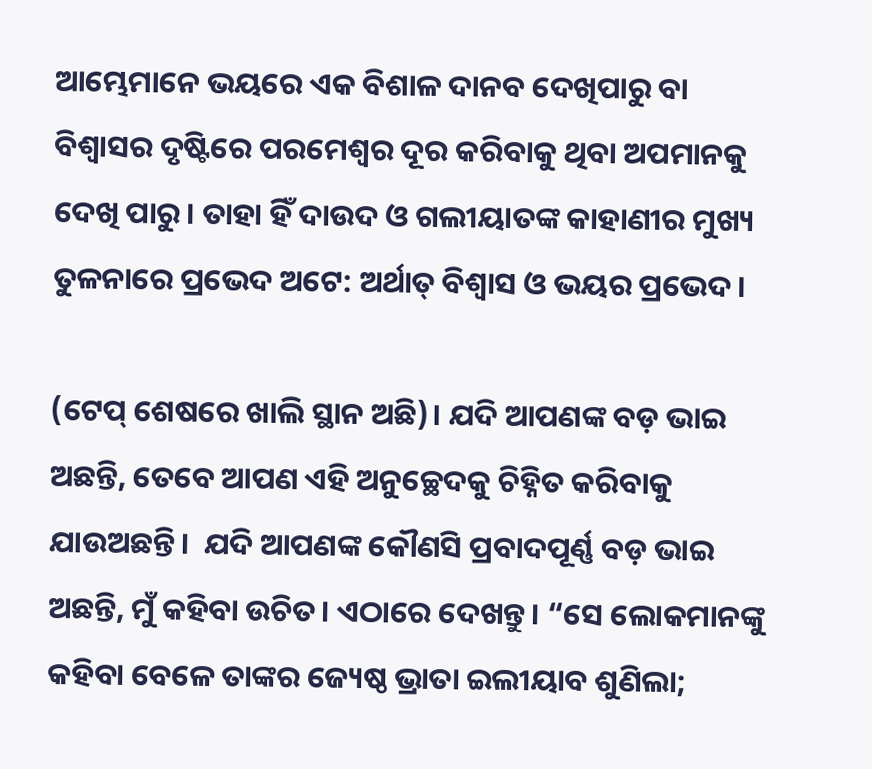ଆମ୍ଭେମାନେ ଭୟରେ ଏକ ବିଶାଳ ଦାନବ ଦେଖିପାରୁ ବା ବିଶ୍ୱାସର ଦୃଷ୍ଟିରେ ପରମେଶ୍ୱର ଦୂର କରିବାକୁ ଥିବା ଅପମାନକୁ ଦେଖି ପାରୁ। ତାହା ହିଁ ଦାଉଦ ଓ ଗଲୀୟାତଙ୍କ କାହାଣୀର ମୁଖ୍ୟ ତୁଳନାରେ ପ୍ରଭେଦ ଅଟେ: ଅର୍ଥାତ୍ ବିଶ୍ୱାସ ଓ ଭୟର ପ୍ରଭେଦ।

(ଟେପ୍ ଶେଷରେ ଖାଲି ସ୍ଥାନ ଅଛି)। ଯଦି ଆପଣଙ୍କ ବଡ଼ ଭାଇ ଅଛନ୍ତି, ତେବେ ଆପଣ ଏହି ଅନୁଚ୍ଛେଦକୁ ଚିହ୍ନିତ କରିବାକୁ ଯାଉଅଛନ୍ତି।  ଯଦି ଆପଣଙ୍କ କୌଣସି ପ୍ରବାଦପୂର୍ଣ୍ଣ ବଡ଼ ଭାଇ ଅଛନ୍ତି, ମୁଁ କହିବା ଉଚିତ। ଏଠାରେ ଦେଖନ୍ତୁ। “ସେ ଲୋକମାନଙ୍କୁ କହିବା ବେଳେ ତାଙ୍କର ଜ୍ୟେଷ୍ଠ ଭ୍ରାତା ଇଲୀୟାବ ଶୁଣିଲା;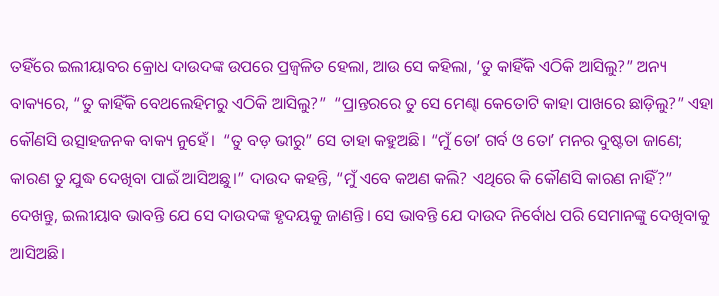ତହିଁରେ ଇଲୀୟାବର କ୍ରୋଧ ଦାଉଦଙ୍କ ଉପରେ ପ୍ରଜ୍ଵଳିତ ହେଲା, ଆଉ ସେ କହିଲା, ‘ତୁ କାହିଁକି ଏଠିକି ଆସିଲୁ?” ଅନ୍ୟ ବାକ୍ୟରେ, “ତୁ କାହିଁକି ବେଥଲେହିମରୁ ଏଠିକି ଆସିଲୁ?”  “ପ୍ରାନ୍ତରରେ ତୁ ସେ ମେଣ୍ଢା କେତୋଟି କାହା ପାଖରେ ଛାଡ଼ିଲୁ?” ଏହା କୌଣସି ଉତ୍ସାହଜନକ ବାକ୍ୟ ନୁହେଁ।  “ତୁ ବଡ଼ ଭୀରୁ” ସେ ତାହା କହୁଅଛି। “ମୁଁ ତୋʼ ଗର୍ବ ଓ ତୋʼ ମନର ଦୁଷ୍ଟତା ଜାଣେ; କାରଣ ତୁ ଯୁଦ୍ଧ ଦେଖିବା ପାଇଁ ଆସିଅଛୁ।” ଦାଉଦ କହନ୍ତି, “ମୁଁ ଏବେ କଅଣ କଲି? ଏଥିରେ କି କୌଣସି କାରଣ ନାହିଁ?” ଦେଖନ୍ତୁ, ଇଲୀୟାବ ଭାବନ୍ତି ଯେ ସେ ଦାଉଦଙ୍କ ହୃଦୟକୁ ଜାଣନ୍ତି। ସେ ଭାବନ୍ତି ଯେ ଦାଉଦ ନିର୍ବୋଧ ପରି ସେମାନଙ୍କୁ ଦେଖିବାକୁ ଆସିଅଛି।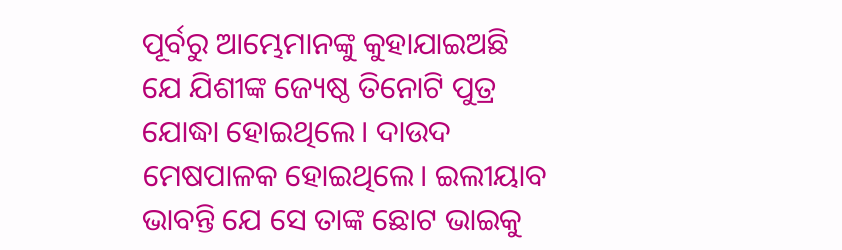ପୂର୍ବରୁ ଆମ୍ଭେମାନଙ୍କୁ କୁହାଯାଇଅଛି ଯେ ଯିଶୀଙ୍କ ଜ୍ୟେଷ୍ଠ ତିନୋଟି ପୁତ୍ର ଯୋଦ୍ଧା ହୋଇଥିଲେ। ଦାଉଦ ମେଷପାଳକ ହୋଇଥିଲେ। ଇଲୀୟାବ ଭାବନ୍ତି ଯେ ସେ ତାଙ୍କ ଛୋଟ ଭାଇକୁ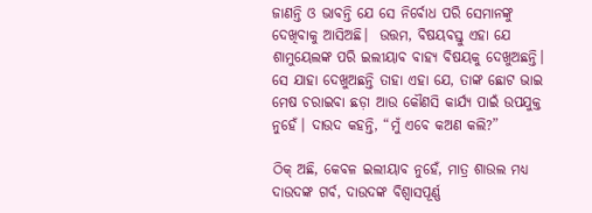ଜାଣନ୍ତି ଓ ଭାବନ୍ତି ଯେ ସେ ନିର୍ବୋଧ ପରି ସେମାନଙ୍କୁ ଦେଖିବାକୁ ଆସିଅଛି।  ଉତ୍ତମ, ବିଷୟବସ୍ତୁ ଏହା ଯେ ଶାମୁୟେଲଙ୍କ ପରି ଇଲୀୟାବ ବାହ୍ୟ ବିଷୟକୁ ଦେଖୁଅଛନ୍ତି। ସେ ଯାହା ଦେଖୁଅଛନ୍ତି ତାହା ଏହା ଯେ, ତାଙ୍କ ଛୋଟ ଭାଇ ମେଷ ଚରାଇବା ଛଡ଼ା ଆଉ କୌଣସି କାର୍ଯ୍ୟ ପାଇଁ ଉପଯୁକ୍ତ ନୁହେଁ। ଦାଉଦ କହନ୍ତି, “ମୁଁ ଏବେ କଅଣ କଲି?”

ଠିକ୍ ଅଛି, କେବଳ ଇଲୀୟାବ ନୁହେଁ, ମାତ୍ର ଶାଉଲ ମଧ୍ୟ ଦାଉଦଙ୍କ ଗର୍ବ, ଦାଉଦଙ୍କ ବିଶ୍ୱାସପୂର୍ଣ୍ଣ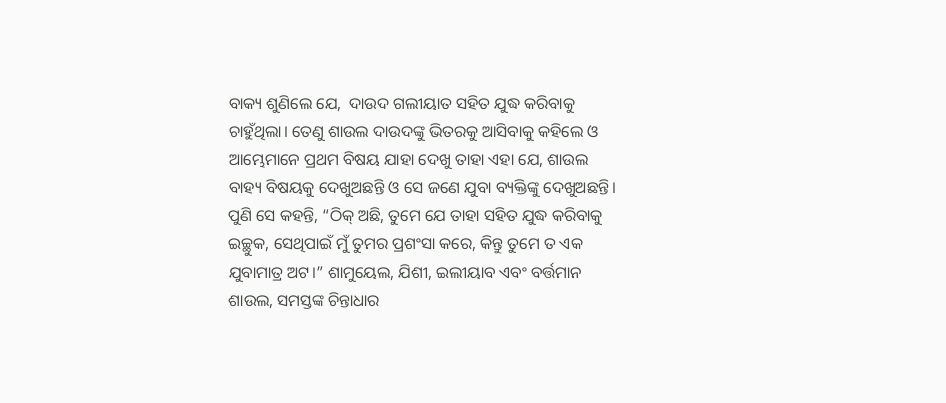ବାକ୍ୟ ଶୁଣିଲେ ଯେ,  ଦାଉଦ ଗଲୀୟାତ ସହିତ ଯୁଦ୍ଧ କରିବାକୁ ଚାହୁଁଥିଲା। ତେଣୁ ଶାଉଲ ଦାଉଦଙ୍କୁ ଭିତରକୁ ଆସିବାକୁ କହିଲେ ଓ ଆମ୍ଭେମାନେ ପ୍ରଥମ ବିଷୟ ଯାହା ଦେଖୁ ତାହା ଏହା ଯେ, ଶାଉଲ ବାହ୍ୟ ବିଷୟକୁ ଦେଖୁଅଛନ୍ତି ଓ ସେ ଜଣେ ଯୁବା ବ୍ୟକ୍ତିଙ୍କୁ ଦେଖୁଅଛନ୍ତି। ପୁଣି ସେ କହନ୍ତି, “ଠିକ୍ ଅଛି, ତୁମେ ଯେ ତାହା ସହିତ ଯୁଦ୍ଧ କରିବାକୁ ଇଚ୍ଛୁକ, ସେଥିପାଇଁ ମୁଁ ତୁମର ପ୍ରଶଂସା କରେ, କିନ୍ତୁ ତୁମେ ତ ଏକ ଯୁବାମାତ୍ର ଅଟ।” ଶାମୁୟେଲ, ଯିଶୀ, ଇଲୀୟାବ ଏବଂ ବର୍ତ୍ତମାନ ଶାଉଲ, ସମସ୍ତଙ୍କ ଚିନ୍ତାଧାର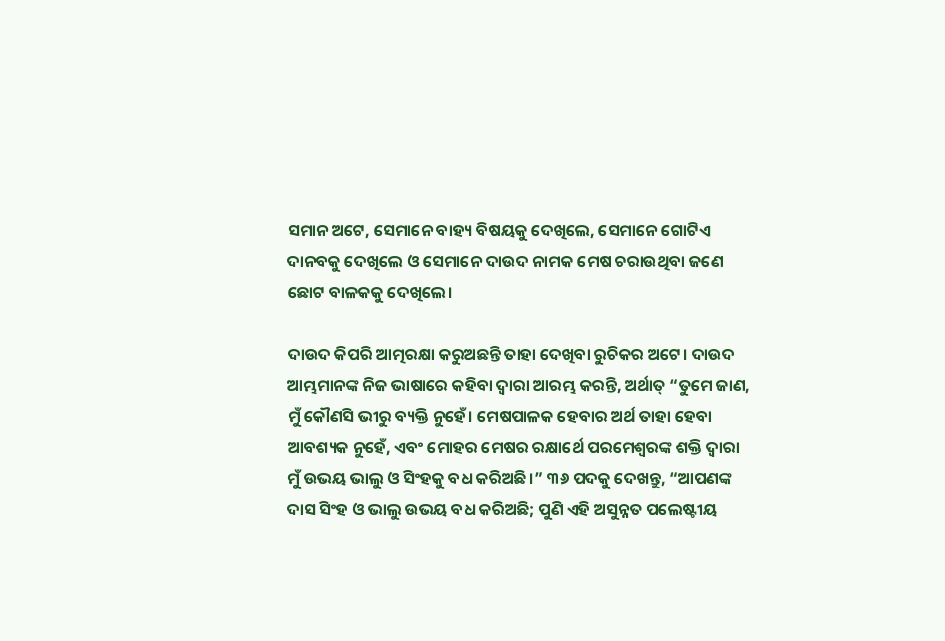ସମାନ ଅଟେ, ସେମାନେ ବାହ୍ୟ ବିଷୟକୁ ଦେଖିଲେ, ସେମାନେ ଗୋଟିଏ ଦାନବକୁ ଦେଖିଲେ ଓ ସେମାନେ ଦାଉଦ ନାମକ ମେଷ ଚରାଉଥିବା ଜଣେ ଛୋଟ ବାଳକକୁ ଦେଖିଲେ।

ଦାଉଦ କିପରି ଆତ୍ମରକ୍ଷା କରୁଅଛନ୍ତି ତାହା ଦେଖିବା ରୁଚିକର ଅଟେ। ଦାଉଦ ଆମ୍ଭମାନଙ୍କ ନିଜ ଭାଷାରେ କହିବା ଦ୍ୱାରା ଆରମ୍ଭ କରନ୍ତି, ଅର୍ଥାତ୍ “ତୁମେ ଜାଣ, ମୁଁ କୌଣସି ଭୀରୁ ବ୍ୟକ୍ତି ନୁହେଁ। ମେଷପାଳକ ହେବାର ଅର୍ଥ ତାହା ହେବା ଆବଶ୍ୟକ ନୁହେଁ, ଏବଂ ମୋହର ମେଷର ରକ୍ଷାର୍ଥେ ପରମେଶ୍ୱରଙ୍କ ଶକ୍ତି ଦ୍ୱାରା ମୁଁ ଉଭୟ ଭାଲୁ ଓ ସିଂହକୁ ବଧ କରିଅଛି।” ୩୬ ପଦକୁ ଦେଖନ୍ତୁ, “ଆପଣଙ୍କ ଦାସ ସିଂହ ଓ ଭାଲୁ ଉଭୟ ବଧ କରିଅଛି; ପୁଣି ଏହି ଅସୁନ୍ନତ ପଲେଷ୍ଟୀୟ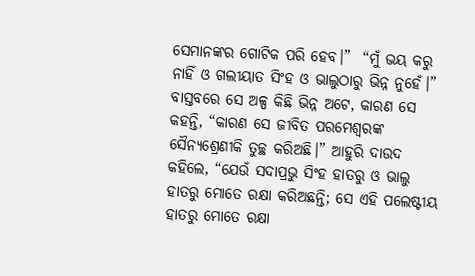ସେମାନଙ୍କର ଗୋଟିକ ପରି ହେବ।”  “ମୁଁ ଭୟ କରୁ ନାହିଁ ଓ ଗଲୀୟାତ ସିଂହ ଓ ଭାଲୁଠାରୁ ଭିନ୍ନ ନୁହେଁ।” ବାସ୍ତବରେ ସେ ଅଳ୍ପ କିଛି ଭିନ୍ନ ଅଟେ, କାରଣ ସେ କହନ୍ତି, “କାରଣ ସେ ଜୀବିତ ପରମେଶ୍ଵରଙ୍କ ସୈନ୍ୟଶ୍ରେଣୀକି ତୁଚ୍ଛ କରିଅଛି।” ଆହୁରି ଦାଉଦ କହିଲେ, “ଯେଉଁ ସଦାପ୍ରଭୁ ସିଂହ ହାତରୁ ଓ ଭାଲୁ ହାତରୁ ମୋତେ ରକ୍ଷା କରିଅଛନ୍ତି; ସେ ଏହି ପଲେଷ୍ଟୀୟ ହାତରୁ ମୋତେ ରକ୍ଷା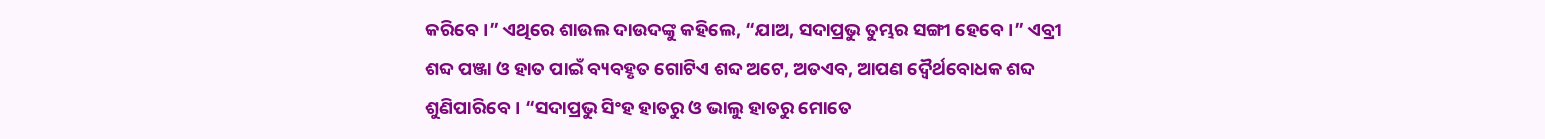କରିବେ।” ଏଥିରେ ଶାଉଲ ଦାଉଦଙ୍କୁ କହିଲେ, “ଯାଅ, ସଦାପ୍ରଭୁ ତୁମ୍ଭର ସଙ୍ଗୀ ହେବେ।” ଏବ୍ରୀ ଶବ୍ଦ ପଞ୍ଜା ଓ ହାତ ପାଇଁ ବ୍ୟବହୃତ ଗୋଟିଏ ଶବ୍ଦ ଅଟେ, ଅତଏବ, ଆପଣ ଦ୍ୱୈର୍ଥବୋଧକ ଶବ୍ଦ ଶୁଣିପାରିବେ। “ସଦାପ୍ରଭୁ ସିଂହ ହାତରୁ ଓ ଭାଲୁ ହାତରୁ ମୋତେ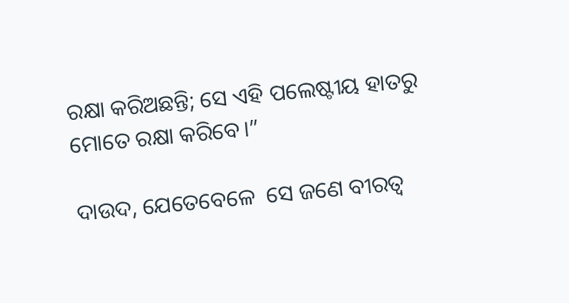ରକ୍ଷା କରିଅଛନ୍ତି; ସେ ଏହି ପଲେଷ୍ଟୀୟ ହାତରୁ ମୋତେ ରକ୍ଷା କରିବେ।”

ଦାଉଦ, ଯେତେବେଳେ  ସେ ଜଣେ ବୀରତ୍ୱ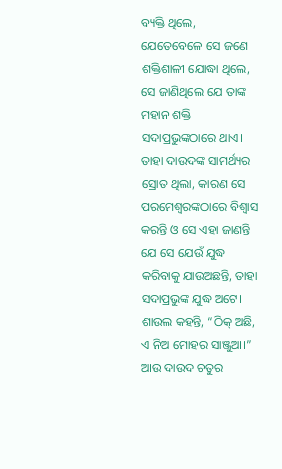ବ୍ୟକ୍ତି ଥିଲେ, ଯେତେବେଳେ ସେ ଜଣେ ଶକ୍ତିଶାଳୀ ଯୋଦ୍ଧା ଥିଲେ, ସେ ଜାଣିଥିଲେ ଯେ ତାଙ୍କ ମହାନ ଶକ୍ତି ସଦାପ୍ରଭୁଙ୍କଠାରେ ଥାଏ। ତାହା ଦାଉଦଙ୍କ ସାମର୍ଥ୍ୟର ସ୍ରୋତ ଥିଲା, କାରଣ ସେ ପରମେଶ୍ୱରଙ୍କଠାରେ ବିଶ୍ୱାସ କରନ୍ତି ଓ ସେ ଏହା ଜାଣନ୍ତି ଯେ ସେ ଯେଉଁ ଯୁଦ୍ଧ କରିବାକୁ ଯାଉଅଛନ୍ତି, ତାହା ସଦାପ୍ରଭୁଙ୍କ ଯୁଦ୍ଧ ଅଟେ। ଶାଉଲ କହନ୍ତି, “ଠିକ୍ ଅଛି, ଏ ନିଅ ମୋହର ସାଞ୍ଜୁଆ।” ଆଉ ଦାଉଦ ଚତୁର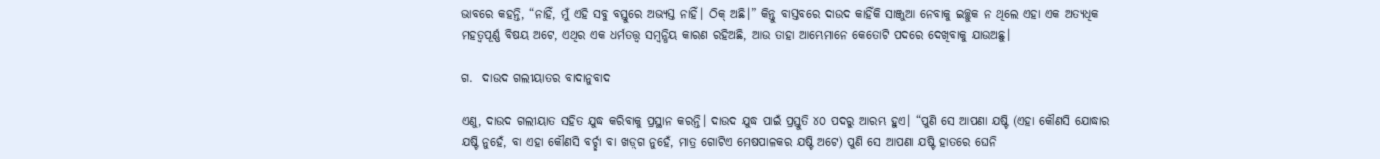ଭାବରେ କହନ୍ତି, “ନାହିଁ, ମୁଁ ଏହି ସବୁ ବସ୍ତୁରେ ଅଭ୍ୟସ୍ତ ନାହିଁ। ଠିକ୍ ଅଛି।” କିନ୍ତୁ ବାସ୍ତବରେ ଦାଉଦ କାହିଁକି ସାଞ୍ଜୁଆ ନେବାକୁ ଇଚ୍ଛୁକ ନ ଥିଲେ ଏହା ଏକ ଅତ୍ୟଧିକ ମହତ୍ୱପୂର୍ଣ୍ଣ ବିଷୟ ଅଟେ, ଏଥିର ଏକ ଧର୍ମତତ୍ତ୍ୱ ସମ୍ବନ୍ଧିୟ କାରଣ ରହିଅଛି, ଆଉ ତାହା ଆମ୍ଭେମାନେ କେତୋଟି ପଦରେ ଦେଖିବାକୁ ଯାଉଅଛୁ।

ଗ.  ଦାଉଦ ଗଲୀୟାତର ବାଦାନୁବାଦ

ଏଣୁ, ଦାଉଦ ଗଲୀୟାତ ସହିତ ଯୁଦ୍ଧ କରିବାକୁ ପ୍ରସ୍ଥାନ କରନ୍ତି। ଦାଉଦ ଯୁଦ୍ଧ ପାଇଁ ପ୍ରସ୍ତୁତି ୪୦ ପଦରୁ ଆରମ୍ଭ ହୁଏ। “ପୁଣି ସେ ଆପଣା ଯଷ୍ଟି (ଏହା କୌଣସି ଯୋଦ୍ଧାର ଯଷ୍ଟି ନୁହେଁ, ବା ଏହା କୌଣସି ବର୍ଚ୍ଛା ବା ଖଡ଼୍‌ଗ ନୁହେଁ, ମାତ୍ର ଗୋଟିଏ ମେଷପାଳକର ଯଷ୍ଟି ଅଟେ) ପୁଣି ସେ ଆପଣା ଯଷ୍ଟି ହାତରେ ଘେନି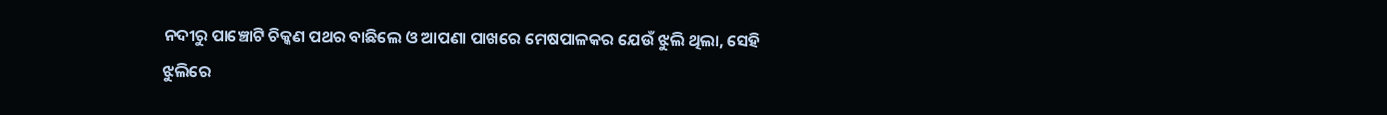ନଦୀରୁ ପାଞ୍ଚୋଟି ଚିକ୍କଣ ପଥର ବାଛିଲେ ଓ ଆପଣା ପାଖରେ ମେଷପାଳକର ଯେଉଁ ଝୁଲି ଥିଲା, ସେହି ଝୁଲିରେ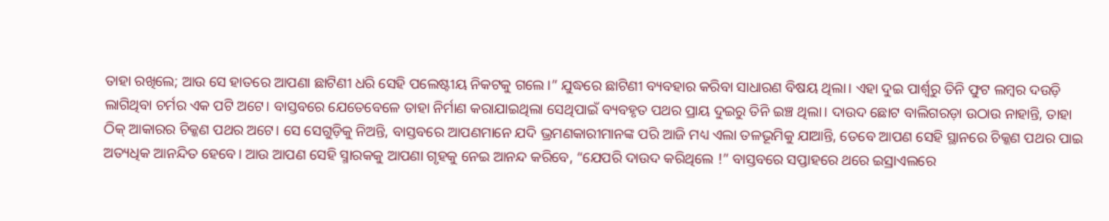ତାହା ରଖିଲେ; ଆଉ ସେ ହାତରେ ଆପଣା ଛାଟିଣୀ ଧରି ସେହି ପଲେଷ୍ଟୀୟ ନିକଟକୁ ଗଲେ।” ଯୁଦ୍ଧରେ ଛାଟିଣୀ ବ୍ୟବହାର କରିବା ସାଧାରଣ ବିଷୟ ଥିଲା। ଏହା ଦୁଇ ପାର୍ଶ୍ୱରୁ ତିନି ଫୁଟ ଲମ୍ବର ଦଉଡ଼ି ଲାଗିଥିବା ଚର୍ମର ଏକ ପଟି ଅଟେ। ବାସ୍ତବରେ ଯେତେବେଳେ ତାହା ନିର୍ମାଣ କରାଯାଇଥିଲା ସେଥିପାଇଁ ବ୍ୟବହୃତ ପଥର ପ୍ରାୟ ଦୁଇରୁ ତିନି ଇଞ୍ଚ ଥିଲା। ଦାଉଦ ଛୋଟ ବାଲିଗରଡ଼ା ଉଠାଉ ନାହାନ୍ତି, ତାହା ଠିକ୍ ଆକାରର ଚିକ୍କଣ ପଥର ଅଟେ। ସେ ସେଗୁଡ଼ିକୁ ନିଅନ୍ତି, ବାସ୍ତବରେ ଆପଣମାନେ ଯଦି ଭ୍ରମଣକାରୀମାନଙ୍କ ପରି ଆଜି ମଧ୍ୟ ଏଲା ତଳଭୂମିକୁ ଯାଆନ୍ତି, ତେବେ ଆପଣ ସେହି ସ୍ଥାନରେ ଚିକ୍କଣ ପଥର ପାଇ ଅତ୍ୟଧିକ ଆନନ୍ଦିତ ହେବେ। ଆଉ ଆପଣ ସେହି ସ୍ମାରକକୁ ଆପଣା ଗୃହକୁ ନେଇ ଆନନ୍ଦ କରିବେ, “ଯେପରି ଦାଉଦ କରିଥିଲେ !” ବାସ୍ତବରେ ସପ୍ତାହରେ ଥରେ ଇସ୍ରାଏଲରେ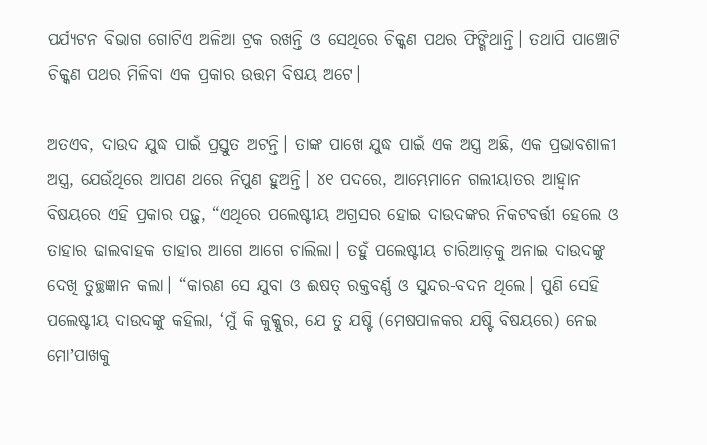ପର୍ଯ୍ୟଟନ ବିଭାଗ ଗୋଟିଏ ଅଳିଆ ଟ୍ରକ ରଖନ୍ତି ଓ ସେଥିରେ ଚିକ୍କଣ ପଥର ଫିଙ୍ଗିଥାନ୍ତି। ତଥାପି ପାଞ୍ଚୋଟି ଚିକ୍କଣ ପଥର ମିଳିବା ଏକ ପ୍ରକାର ଉତ୍ତମ ବିଷୟ ଅଟେ।

ଅତଏବ, ଦାଉଦ ଯୁଦ୍ଧ ପାଇଁ ପ୍ରସ୍ତୁତ ଅଟନ୍ତି। ତାଙ୍କ ପାଖେ ଯୁଦ୍ଧ ପାଇଁ ଏକ ଅସ୍ତ୍ର ଅଛି, ଏକ ପ୍ରଭାବଶାଳୀ ଅସ୍ତ୍ର, ଯେଉଁଥିରେ ଆପଣ ଥରେ ନିପୁଣ ହୁଅନ୍ତି। ୪୧ ପଦରେ, ଆମ୍ଭେମାନେ ଗଲୀୟାତର ଆହ୍ୱାନ ବିଷୟରେ ଏହି ପ୍ରକାର ପଢ଼ୁ, “ଏଥିରେ ପଲେଷ୍ଟୀୟ ଅଗ୍ରସର ହୋଇ ଦାଉଦଙ୍କର ନିକଟବର୍ତ୍ତୀ ହେଲେ ଓ ତାହାର ଢାଲବାହକ ତାହାର ଆଗେ ଆଗେ ଚାଲିଲା। ତହୁଁ ପଲେଷ୍ଟୀୟ ଚାରିଆଡ଼କୁ ଅନାଇ ଦାଉଦଙ୍କୁ ଦେଖି ତୁଚ୍ଛଜ୍ଞାନ କଲା। “କାରଣ ସେ ଯୁବା ଓ ଈଷତ୍ ରକ୍ତବର୍ଣ୍ଣ ଓ ସୁନ୍ଦର-ବଦନ ଥିଲେ। ପୁଣି ସେହି ପଲେଷ୍ଟୀୟ ଦାଉଦଙ୍କୁ କହିଲା, ‘ମୁଁ କି କୁକ୍କୁର, ଯେ ତୁ ଯଷ୍ଟି (ମେଷପାଳକର ଯଷ୍ଟି ବିଷୟରେ) ନେଇ ମୋʼପାଖକୁ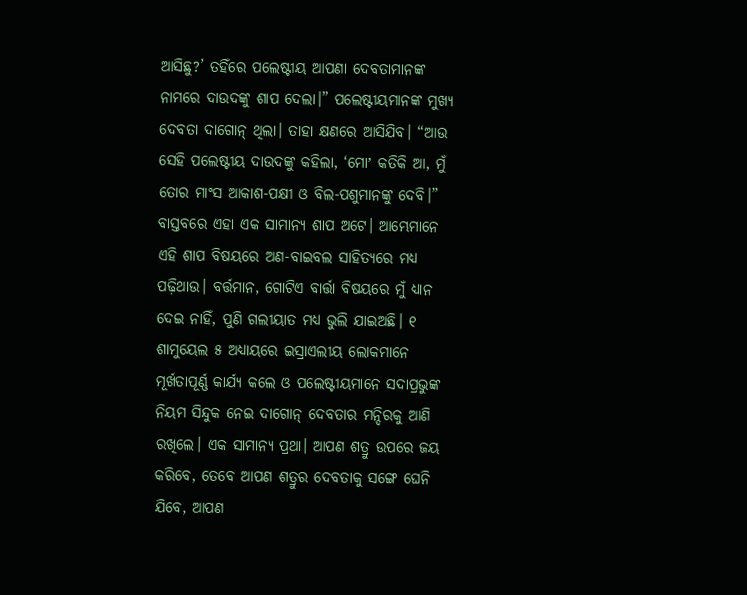ଆସିଛୁ?’ ତହିଁରେ ପଲେଷ୍ଟୀୟ ଆପଣା ଦେବତାମାନଙ୍କ ନାମରେ ଦାଉଦଙ୍କୁ ଶାପ ଦେଲା।” ପଲେଷ୍ଟୀୟମାନଙ୍କ ମୁଖ୍ୟ ଦେବତା ଦାଗୋନ୍ ଥିଲା। ତାହା କ୍ଷଣରେ ଆସିଯିବ। “ଆଉ ସେହି ପଲେଷ୍ଟୀୟ ଦାଉଦଙ୍କୁ କହିଲା, ‘ମୋʼ କତିକି ଆ, ମୁଁ ତୋର ମାଂସ ଆକାଶ-ପକ୍ଷୀ ଓ ବିଲ-ପଶୁମାନଙ୍କୁ ଦେବି।” ବାସ୍ତବରେ ଏହା ଏକ ସାମାନ୍ୟ ଶାପ ଅଟେ। ଆମ୍ଭେମାନେ ଏହି ଶାପ ବିଷୟରେ ଅଣ-ବାଇବଲ ସାହିତ୍ୟରେ ମଧ୍ୟ ପଢ଼ିଥାଉ। ବର୍ତ୍ତମାନ, ଗୋଟିଏ ବାର୍ତ୍ତା ବିଷୟରେ ମୁଁ ଧ୍ୟାନ ଦେଇ ନାହିଁ, ପୁଣି ଗଲୀୟାତ ମଧ୍ୟ ଭୁଲି ଯାଇଅଛି। ୧ ଶାମୁୟେଲ ୫ ଅଧ୍ୟାୟରେ ଇସ୍ରାଏଲୀୟ ଲୋକମାନେ ମୂର୍ଖତାପୂର୍ଣ୍ଣ କାର୍ଯ୍ୟ କଲେ ଓ ପଲେଷ୍ଟୀୟମାନେ ସଦାପ୍ରଭୁଙ୍କ ନିୟମ ସିନ୍ଦୁକ ନେଇ ଦାଗୋନ୍ ଦେବତାର ମନ୍ଦିରକୁ ଆଣି ରଖିଲେ। ଏକ ସାମାନ୍ୟ ପ୍ରଥା। ଆପଣ ଶତ୍ରୁ ଉପରେ ଜୟ କରିବେ, ତେବେ ଆପଣ ଶତ୍ରୁର ଦେବତାକୁ ସଙ୍ଗେ ଘେନି ଯିବେ, ଆପଣ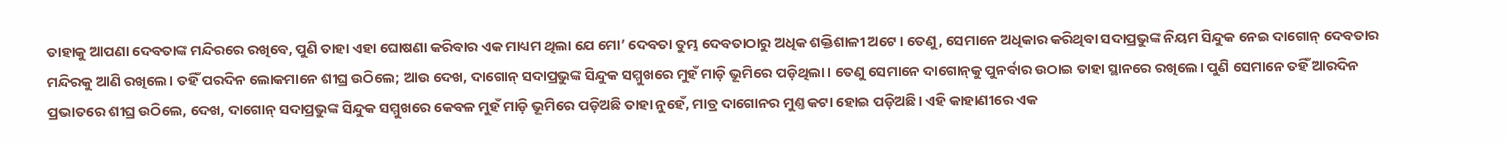ତାହାକୁ ଆପଣା ଦେବତାଙ୍କ ମନ୍ଦିରରେ ରଖିବେ, ପୁଣି ତାହା ଏହା ଘୋଷଣା କରିବାର ଏକ ମାଧ୍ୟମ ଥିଲା ଯେ ମୋ’ ଦେବତା ତୁମ୍ଭ ଦେବତାଠାରୁ ଅଧିକ ଶକ୍ତିଶାଳୀ ଅଟେ। ତେଣୁ, ସେମାନେ ଅଧିକାର କରିଥିବା ସଦାପ୍ରଭୁଙ୍କ ନିୟମ ସିନ୍ଦୁକ ନେଇ ଦାଗୋନ୍ ଦେବତାର ମନ୍ଦିରକୁ ଆଣି ରଖିଲେ। ତହିଁ ପରଦିନ ଲୋକମାନେ ଶୀଘ୍ର ଉଠିଲେ; ଆଉ ଦେଖ, ଦାଗୋନ୍ ସଦାପ୍ରଭୁଙ୍କ ସିନ୍ଦୁକ ସମ୍ମୁଖରେ ମୁହଁ ମାଡ଼ି ଭୂମିରେ ପଡ଼ିଥିଲା। ତେଣୁ ସେମାନେ ଦାଗୋନ୍‌କୁ ପୁନର୍ବାର ଉଠାଇ ତାହା ସ୍ଥାନରେ ରଖିଲେ। ପୁଣି ସେମାନେ ତହିଁ ଆରଦିନ ପ୍ରଭାତରେ ଶୀଘ୍ର ଉଠିଲେ, ଦେଖ, ଦାଗୋନ୍ ସଦାପ୍ରଭୁଙ୍କ ସିନ୍ଦୁକ ସମ୍ମୁଖରେ କେବଳ ମୁହଁ ମାଡ଼ି ଭୂମିରେ ପଡ଼ିଅଛି ତାହା ନୁହେଁ, ମାତ୍ର ଦାଗୋନର ମୁଣ୍ତ କଟା ହୋଇ ପଡ଼ିଅଛି। ଏହି କାହାଣୀରେ ଏକ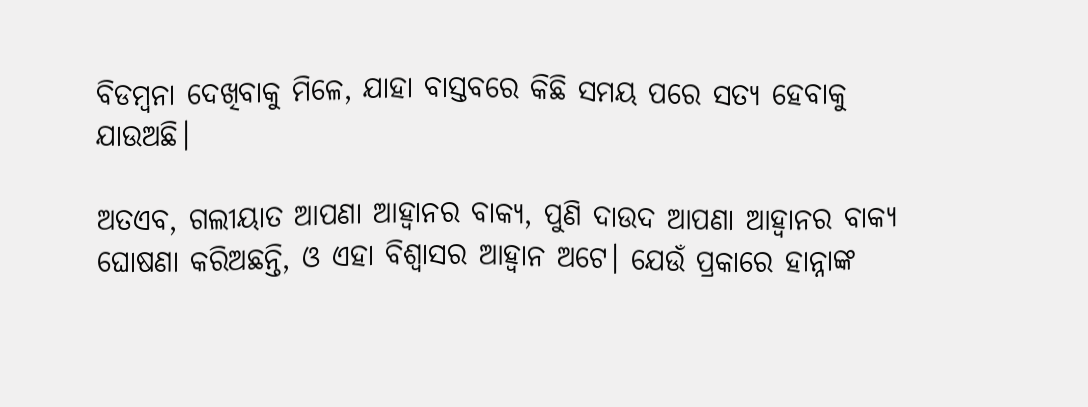ବିଡମ୍ବନା ଦେଖିବାକୁ ମିଳେ, ଯାହା ବାସ୍ତବରେ କିଛି ସମୟ ପରେ ସତ୍ୟ ହେବାକୁ ଯାଉଅଛି।

ଅତଏବ, ଗଲୀୟାତ ଆପଣା ଆହ୍ୱାନର ବାକ୍ୟ, ପୁଣି ଦାଉଦ ଆପଣା ଆହ୍ୱାନର ବାକ୍ୟ ଘୋଷଣା କରିଅଛନ୍ତି, ଓ ଏହା ବିଶ୍ୱାସର ଆହ୍ୱାନ ଅଟେ। ଯେଉଁ ପ୍ରକାରେ ହାନ୍ନାଙ୍କ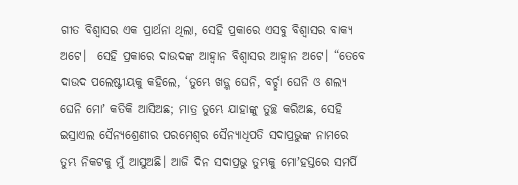ଗୀତ ବିଶ୍ୱାସର ଏକ ପ୍ରାର୍ଥନା ଥିଲା, ସେହି ପ୍ରକାରେ ଏସବୁ ବିଶ୍ୱାସର ବାକ୍ୟ ଅଟେ।  ସେହି ପ୍ରକାରେ ଦାଉଦଙ୍କ ଆହ୍ୱାନ ବିଶ୍ୱାସର ଆହ୍ୱାନ ଅଟେ। “ତେବେ ଦାଉଦ ପଲେଷ୍ଟୀୟକୁ କହିଲେ, ‘ତୁମ୍ଭେ ଖଡ଼୍ଗ ଘେନି, ବର୍ଚ୍ଛା ଘେନି ଓ ଶଲ୍ୟ ଘେନି ମୋʼ କତିକି ଆସିଅଛ; ମାତ୍ର ତୁମ୍ଭେ ଯାହାଙ୍କୁ ତୁଚ୍ଛ କରିଅଛ, ସେହି ଇସ୍ରାଏଲ ସୈନ୍ୟଶ୍ରେଣୀର ପରମେଶ୍ଵର ସୈନ୍ୟାଧିପତି ସଦାପ୍ରଭୁଙ୍କ ନାମରେ ତୁମ୍ଭ ନିକଟକୁ ମୁଁ ଆସୁଅଛି। ଆଜି ଦିନ ସଦାପ୍ରଭୁ ତୁମ୍ଭକୁ ମୋʼହସ୍ତରେ ସମର୍ପି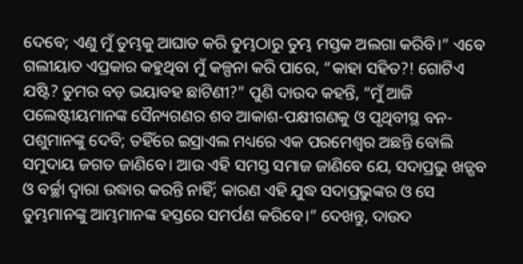ଦେବେ; ଏଣୁ ମୁଁ ତୁମ୍ଭକୁ ଆଘାତ କରି ତୁମ୍ଭଠାରୁ ତୁମ୍ଭ ମସ୍ତକ ଅଲଗା କରିବି।” ଏବେ ଗଲୀୟାତ ଏପ୍ରକାର କହୁଥିବା ମୁଁ କଳ୍ପନା କରି ପାରେ, “କାହା ସହିତ?! ଗୋଟିଏ ଯଷ୍ଟି? ତୁମର ବଡ଼ ଭୟାବହ ଛାଟିଣୀ?” ପୁଣି ଦାଉଦ କହନ୍ତି, “ମୁଁ ଆଜି ପଲେଷ୍ଟୀୟମାନଙ୍କ ସୈନ୍ୟଗଣର ଶବ ଆକାଶ-ପକ୍ଷୀଗଣକୁ ଓ ପୃଥିବୀସ୍ଥ ବନ-ପଶୁମାନଙ୍କୁ ଦେବି; ତହିଁରେ ଇସ୍ରାଏଲ ମଧ୍ୟରେ ଏକ ପରମେଶ୍ଵର ଅଛନ୍ତି ବୋଲି ସମୁଦାୟ ଜଗତ ଜାଣିବେ। ଆଉ ଏହି ସମସ୍ତ ସମାଜ ଜାଣିବେ ଯେ, ସଦାପ୍ରଭୁ ଖଡ଼୍ଗବ ଓ ବର୍ଚ୍ଛା ଦ୍ଵାରା ଉଦ୍ଧାର କରନ୍ତି ନାହିଁ; କାରଣ ଏହି ଯୁଦ୍ଧ ସଦାପ୍ରଭୁଙ୍କର ଓ ସେ ତୁମ୍ଭମାନଙ୍କୁ ଆମ୍ଭମାନଙ୍କ ହସ୍ତରେ ସମର୍ପଣ କରିବେ।” ଦେଖନ୍ତୁ, ଦାଉଦ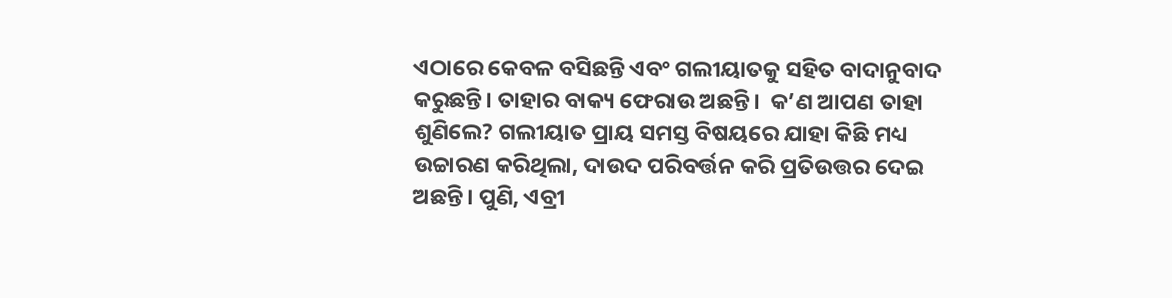ଏଠାରେ କେବଳ ବସିଛନ୍ତି ଏବଂ ଗଲୀୟାତକୁ ସହିତ ବାଦାନୁବାଦ କରୁଛନ୍ତି। ତାହାର ବାକ୍ୟ ଫେରାଉ ଅଛନ୍ତି।  କ’ଣ ଆପଣ ତାହା ଶୁଣିଲେ? ଗଲୀୟାତ ପ୍ରାୟ ସମସ୍ତ ବିଷୟରେ ଯାହା କିଛି ମଧ୍ୟ ଉଚ୍ଚାରଣ କରିଥିଲା, ଦାଉଦ ପରିବର୍ତ୍ତନ କରି ପ୍ରତିଉତ୍ତର ଦେଇ ଅଛନ୍ତି। ପୁଣି, ଏବ୍ରୀ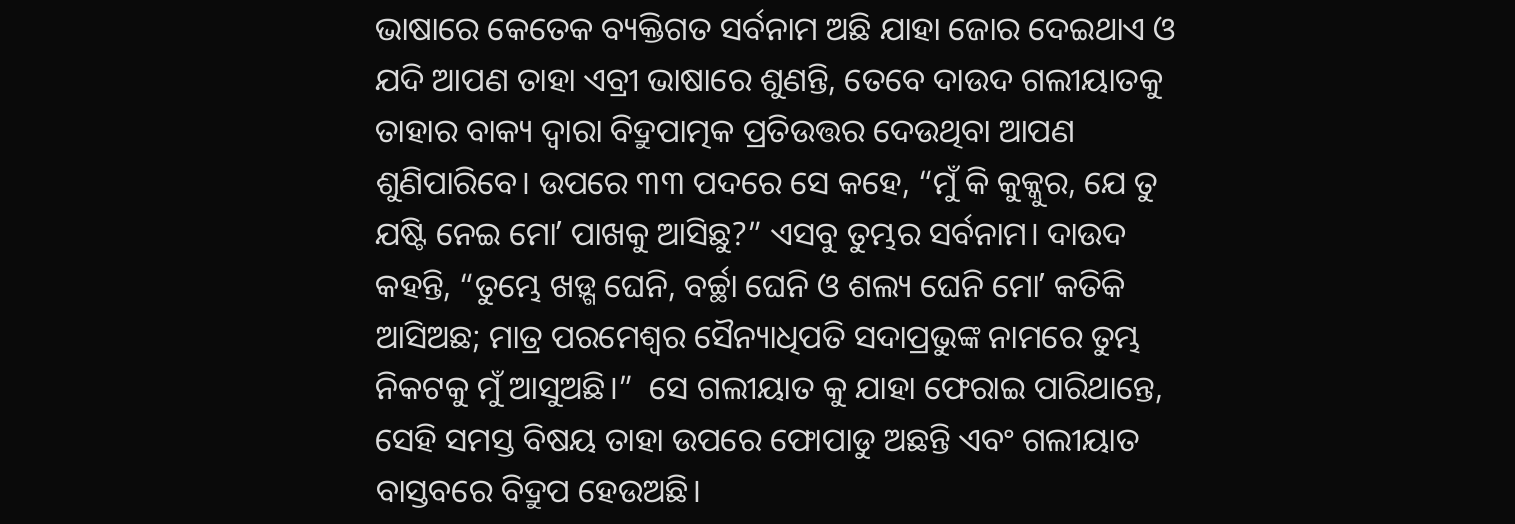ଭାଷାରେ କେତେକ ବ୍ୟକ୍ତିଗତ ସର୍ବନାମ ଅଛି ଯାହା ଜୋର ଦେଇଥାଏ ଓ ଯଦି ଆପଣ ତାହା ଏବ୍ରୀ ଭାଷାରେ ଶୁଣନ୍ତି, ତେବେ ଦାଉଦ ଗଲୀୟାତକୁ ତାହାର ବାକ୍ୟ ଦ୍ୱାରା ବିଦ୍ରୁପାତ୍ମକ ପ୍ରତିଉତ୍ତର ଦେଉଥିବା ଆପଣ ଶୁଣିପାରିବେ। ଉପରେ ୩୩ ପଦରେ ସେ କହେ, “ମୁଁ କି କୁକ୍କୁର, ଯେ ତୁ ଯଷ୍ଟି ନେଇ ମୋʼ ପାଖକୁ ଆସିଛୁ?” ଏସବୁ ତୁମ୍ଭର ସର୍ବନାମ। ଦାଉଦ କହନ୍ତି, “ତୁମ୍ଭେ ଖଡ଼୍ଗ ଘେନି, ବର୍ଚ୍ଛା ଘେନି ଓ ଶଲ୍ୟ ଘେନି ମୋʼ କତିକି ଆସିଅଛ; ମାତ୍ର ପରମେଶ୍ଵର ସୈନ୍ୟାଧିପତି ସଦାପ୍ରଭୁଙ୍କ ନାମରେ ତୁମ୍ଭ ନିକଟକୁ ମୁଁ ଆସୁଅଛି।”  ସେ ଗଲୀୟାତ କୁ ଯାହା ଫେରାଇ ପାରିଥାନ୍ତେ, ସେହି ସମସ୍ତ ବିଷୟ ତାହା ଉପରେ ଫୋପାଡୁ ଅଛନ୍ତି ଏବଂ ଗଲୀୟାତ  ବାସ୍ତବରେ ବିଦ୍ରୁପ ହେଉଅଛି।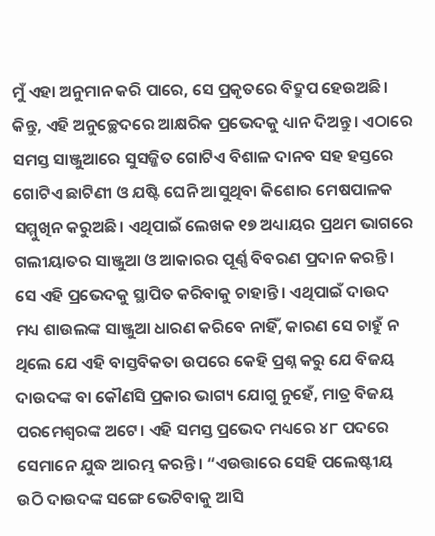ମୁଁ ଏହା ଅନୁମାନ କରି ପାରେ, ସେ ପ୍ରକୃତରେ ବିଦ୍ରୁପ ହେଉଅଛି। କିନ୍ତୁ, ଏହି ଅନୁଚ୍ଛେଦରେ ଆକ୍ଷରିକ ପ୍ରଭେଦକୁ ଧ୍ୟାନ ଦିଅନ୍ତୁ। ଏଠାରେ ସମସ୍ତ ସାଞ୍ଜୁଆରେ ସୁସଜ୍ଜିତ ଗୋଟିଏ ବିଶାଳ ଦାନବ ସହ ହସ୍ତରେ ଗୋଟିଏ ଛାଟିଣୀ ଓ ଯଷ୍ଟି ଘେନି ଆସୁଥିବା କିଶୋର ମେଷପାଳକ ସମ୍ମୁଖିନ କରୁଅଛି। ଏଥିପାଇଁ ଲେଖକ ୧୭ ଅଧ୍ୟାୟର ପ୍ରଥମ ଭାଗରେ ଗଲୀୟାତର ସାଞ୍ଜୁଆ ଓ ଆକାରର ପୂର୍ଣ୍ଣ ବିବରଣ ପ୍ରଦାନ କରନ୍ତି। ସେ ଏହି ପ୍ରଭେଦକୁ ସ୍ଥାପିତ କରିବାକୁ ଚାହାନ୍ତି। ଏଥିପାଇଁ ଦାଉଦ ମଧ୍ୟ ଶାଉଲଙ୍କ ସାଞ୍ଜୁଆ ଧାରଣ କରିବେ ନାହିଁ, କାରଣ ସେ ଚାହୁଁ ନ ଥିଲେ ଯେ ଏହି ବାସ୍ତବିକତା ଉପରେ କେହି ପ୍ରଶ୍ନ କରୁ ଯେ ବିଜୟ ଦାଉଦଙ୍କ ବା କୌଣସି ପ୍ରକାର ଭାଗ୍ୟ ଯୋଗୁ ନୁହେଁ, ମାତ୍ର ବିଜୟ ପରମେଶ୍ୱରଙ୍କ ଅଟେ। ଏହି ସମସ୍ତ ପ୍ରଭେଦ ମଧ୍ୟରେ ୪୮ ପଦରେ ସେମାନେ ଯୁଦ୍ଧ ଆରମ୍ଭ କରନ୍ତି। “ଏଉତ୍ତାରେ ସେହି ପଲେଷ୍ଟୀୟ ଉଠି ଦାଉଦଙ୍କ ସଙ୍ଗେ ଭେଟିବାକୁ ଆସି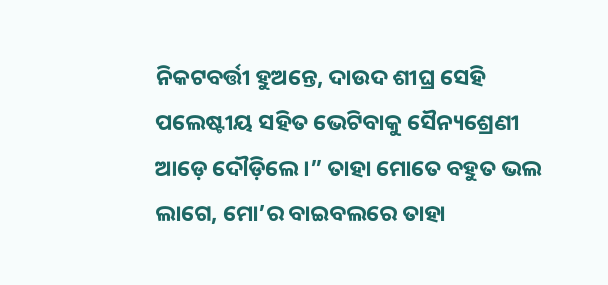ନିକଟବର୍ତ୍ତୀ ହୁଅନ୍ତେ, ଦାଉଦ ଶୀଘ୍ର ସେହି ପଲେଷ୍ଟୀୟ ସହିତ ଭେଟିବାକୁ ସୈନ୍ୟଶ୍ରେଣୀ ଆଡ଼େ ଦୌଡ଼ିଲେ।” ତାହା ମୋତେ ବହୁତ ଭଲ ଲାଗେ, ମୋ’ର ବାଇବଲରେ ତାହା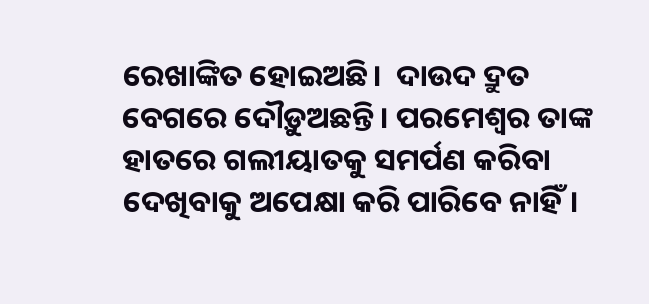ରେଖାଙ୍କିତ ହୋଇଅଛି।  ଦାଉଦ ଦ୍ରୁତ ବେଗରେ ଦୌଡ଼ୁଅଛନ୍ତି। ପରମେଶ୍ୱର ତାଙ୍କ ହାତରେ ଗଲୀୟାତକୁ ସମର୍ପଣ କରିବା ଦେଖିବାକୁ ଅପେକ୍ଷା କରି ପାରିବେ ନାହିଁ।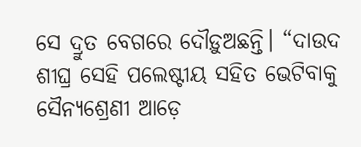ସେ ଦ୍ରୁତ ବେଗରେ ଦୌଡ଼ୁଅଛନ୍ତି। “ଦାଉଦ ଶୀଘ୍ର ସେହି ପଲେଷ୍ଟୀୟ ସହିତ ଭେଟିବାକୁ ସୈନ୍ୟଶ୍ରେଣୀ ଆଡ଼େ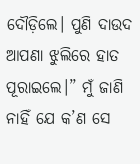ଦୌଡ଼ିଲେ। ପୁଣି ଦାଉଦ ଆପଣା ଝୁଲିରେ ହାତ ପୂରାଇଲେ।” ମୁଁ ଜାଣି ନାହିଁ ଯେ କ’ଣ ସେ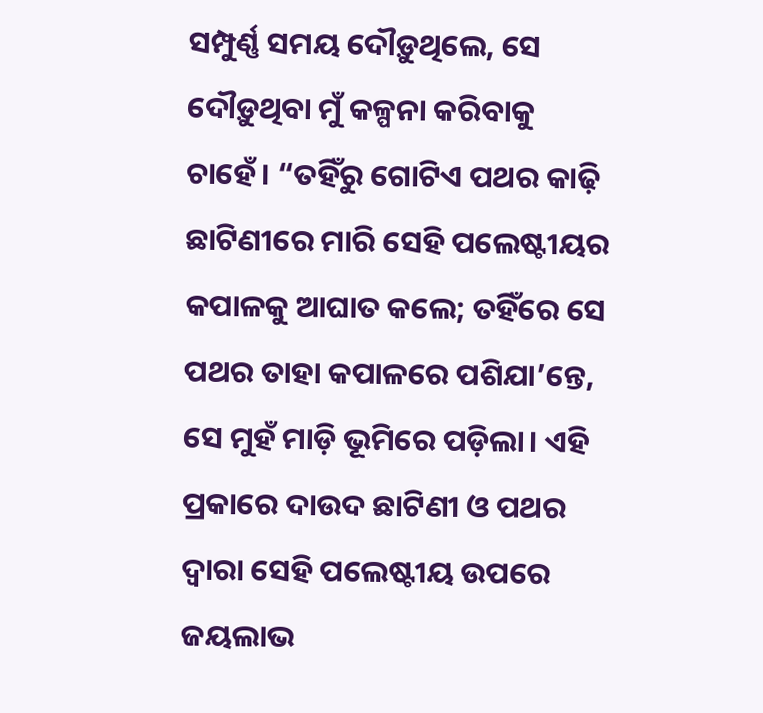ସମ୍ପୁର୍ଣ୍ଣ ସମୟ ଦୌଡ଼ୁଥିଲେ, ସେ ଦୌଡ଼ୁଥିବା ମୁଁ କଳ୍ପନା କରିବାକୁ ଚାହେଁ। “ତହିଁରୁ ଗୋଟିଏ ପଥର କାଢ଼ି ଛାଟିଣୀରେ ମାରି ସେହି ପଲେଷ୍ଟୀୟର କପାଳକୁ ଆଘାତ କଲେ; ତହିଁରେ ସେ ପଥର ତାହା କପାଳରେ ପଶିଯା’ନ୍ତେ, ସେ ମୁହଁ ମାଡ଼ି ଭୂମିରେ ପଡ଼ିଲା। ଏହି ପ୍ରକାରେ ଦାଉଦ ଛାଟିଣୀ ଓ ପଥର ଦ୍ଵାରା ସେହି ପଲେଷ୍ଟୀୟ ଉପରେ ଜୟଲାଭ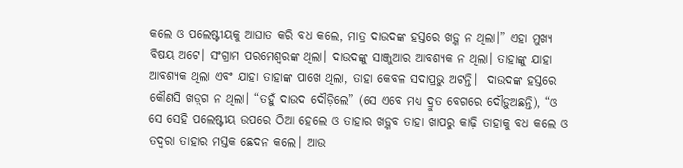କଲେ ଓ ପଲେଷ୍ଟୀୟକୁ ଆଘାତ କରି ବଧ କଲେ, ମାତ୍ର ଦାଉଦଙ୍କ ହସ୍ତରେ ଖଡ଼୍ଗ ନ ଥିଲା।” ଏହା ମୁଖ୍ୟ ବିଷୟ ଅଟେ। ସଂଗ୍ରାମ ପରମେଶ୍ୱରଙ୍କ ଥିଲା। ଦାଉଦଙ୍କୁ ସାଞ୍ଜୁଆର ଆବଶ୍ୟକ ନ ଥିଲା। ତାହାଙ୍କୁ ଯାହା ଆବଶ୍ୟକ ଥିଲା ଏବଂ ଯାହା ତାହାଙ୍କ ପାଖେ ଥିଲା, ତାହା କେବଳ ସଦାପ୍ରଭୁ ଅଟନ୍ତି।  ଦାଉଦଙ୍କ ହସ୍ତରେ କୌଣସି ଖଡ଼୍‌ଗ ନ ଥିଲା। “ତହୁଁ ଦାଉଦ ଦୌଡ଼ିଲେ” (ସେ ଏବେ ମଧ୍ୟ ଦ୍ରୁତ ବେଗରେ ଦୌଡ଼ୁଅଛନ୍ତି), “ଓ ସେ ସେହି ପଲେଷ୍ଟୀୟ ଉପରେ ଠିଆ ହେଲେ ଓ ତାହାର ଖଡ଼୍ଗବ ତାହା ଖାପରୁ କାଢ଼ି ତାହାକୁ ବଧ କଲେ ଓ ତଦ୍ଵରା ତାହାର ମସ୍ତକ ଛେଦନ କଲେ। ଆଉ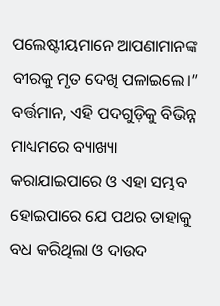ପଲେଷ୍ଟୀୟମାନେ ଆପଣାମାନଙ୍କ ବୀରକୁ ମୃତ ଦେଖି ପଳାଇଲେ।” ବର୍ତ୍ତମାନ, ଏହି ପଦଗୁଡ଼ିକୁ ବିଭିନ୍ନ ମାଧ୍ୟମରେ ବ୍ୟାଖ୍ୟା କରାଯାଇପାରେ ଓ ଏହା ସମ୍ଭବ ହୋଇପାରେ ଯେ ପଥର ତାହାକୁ ବଧ କରିଥିଲା ଓ ଦାଉଦ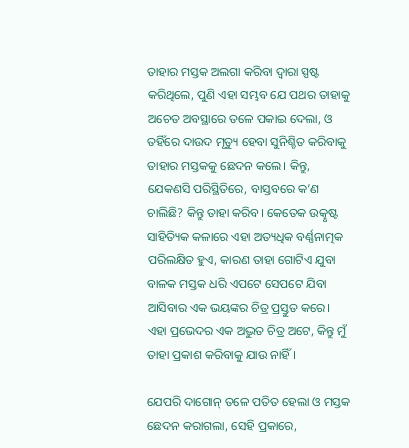ତାହାର ମସ୍ତକ ଅଲଗା କରିବା ଦ୍ୱାରା ସ୍ପଷ୍ଟ କରିଥିଲେ, ପୁଣି ଏହା ସମ୍ଭବ ଯେ ପଥର ତାହାକୁ ଅଚେତ ଅବସ୍ଥାରେ ତଳେ ପକାଇ ଦେଲା, ଓ ତହିଁରେ ଦାଉଦ ମୃତ୍ୟୁ ହେବା ସୁନିଶ୍ଚିତ କରିବାକୁ ତାହାର ମସ୍ତକକୁ ଛେଦନ କଲେ। କିନ୍ତୁ, ଯେକଣସି ପରିସ୍ଥିତିରେ, ବାସ୍ତବରେ କ’ଣ ଚାଲିଛି? କିନ୍ତୁ ତାହା କରିବ। କେତେକ ଉତ୍କୃଷ୍ଟ ସାହିତ୍ୟିକ କଳାରେ ଏହା ଅତ୍ୟଧିକ ବର୍ଣ୍ଣନାତ୍ମକ ପରିଲକ୍ଷିତ ହୁଏ, କାରଣ ତାହା ଗୋଟିଏ ଯୁବା ବାଳକ ମସ୍ତକ ଧରି ଏପଟେ ସେପଟେ ଯିବା ଆସିବାର ଏକ ଭୟଙ୍କର ଚିତ୍ର ପ୍ରସ୍ତୁତ କରେ। ଏହା ପ୍ରଭେଦର ଏକ ଅଦ୍ଭୁତ ଚିତ୍ର ଅଟେ, କିନ୍ତୁ ମୁଁ ତାହା ପ୍ରକାଶ କରିବାକୁ ଯାଉ ନାହିଁ।

ଯେପରି ଦାଗୋନ୍ ତଳେ ପତିତ ହେଲା ଓ ମସ୍ତକ ଛେଦନ କରାଗଲା, ସେହି ପ୍ରକାରେ,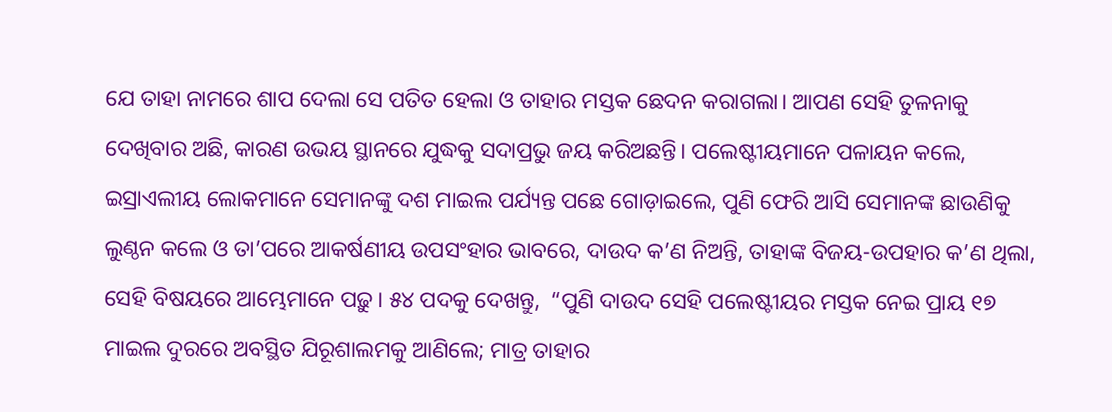ଯେ ତାହା ନାମରେ ଶାପ ଦେଲା ସେ ପତିତ ହେଲା ଓ ତାହାର ମସ୍ତକ ଛେଦନ କରାଗଲା। ଆପଣ ସେହି ତୁଳନାକୁ ଦେଖିବାର ଅଛି, କାରଣ ଉଭୟ ସ୍ଥାନରେ ଯୁଦ୍ଧକୁ ସଦାପ୍ରଭୁ ଜୟ କରିଅଛନ୍ତି। ପଲେଷ୍ଟୀୟମାନେ ପଳାୟନ କଲେ, ଇସ୍ରାଏଲୀୟ ଲୋକମାନେ ସେମାନଙ୍କୁ ଦଶ ମାଇଲ ପର୍ଯ୍ୟନ୍ତ ପଛେ ଗୋଡ଼ାଇଲେ, ପୁଣି ଫେରି ଆସି ସେମାନଙ୍କ ଛାଉଣିକୁ ଲୁଣ୍ଠନ କଲେ ଓ ତା’ପରେ ଆକର୍ଷଣୀୟ ଉପସଂହାର ଭାବରେ, ଦାଉଦ କ’ଣ ନିଅନ୍ତି, ତାହାଙ୍କ ବିଜୟ-ଉପହାର କ’ଣ ଥିଲା, ସେହି ବିଷୟରେ ଆମ୍ଭେମାନେ ପଢ଼ୁ। ୫୪ ପଦକୁ ଦେଖନ୍ତୁ,  “ପୁଣି ଦାଉଦ ସେହି ପଲେଷ୍ଟୀୟର ମସ୍ତକ ନେଇ ପ୍ରାୟ ୧୭ ମାଇଲ ଦୁରରେ ଅବସ୍ଥିତ ଯିରୂଶାଲମକୁ ଆଣିଲେ; ମାତ୍ର ତାହାର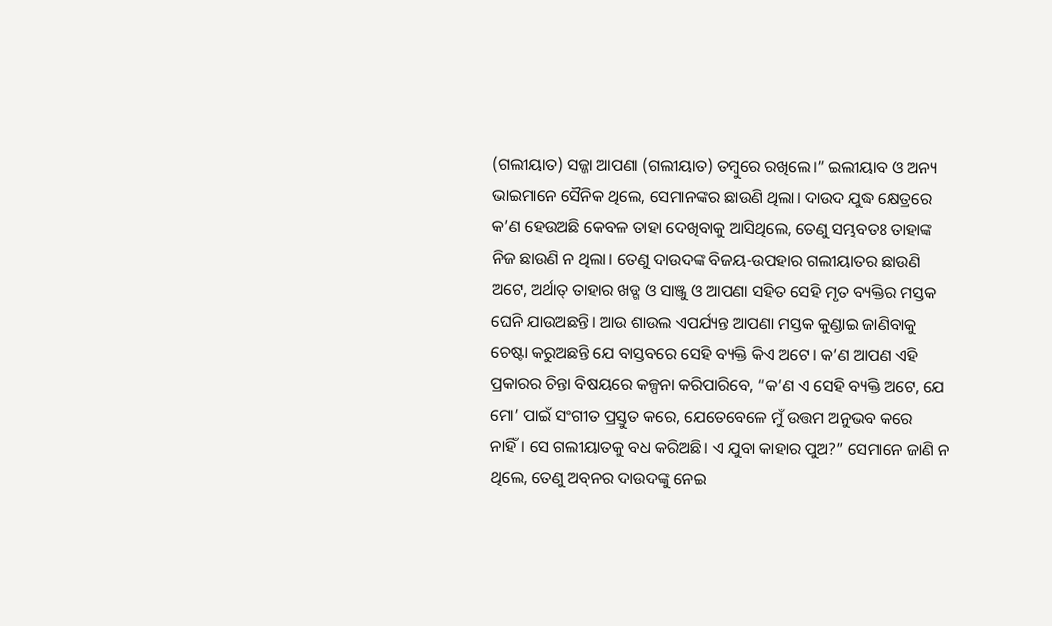(ଗଲୀୟାତ) ସଜ୍ଜା ଆପଣା (ଗଲୀୟାତ) ତମ୍ବୁରେ ରଖିଲେ।” ଇଲୀୟାବ ଓ ଅନ୍ୟ ଭାଇମାନେ ସୈନିକ ଥିଲେ, ସେମାନଙ୍କର ଛାଉଣି ଥିଲା। ଦାଉଦ ଯୁଦ୍ଧ କ୍ଷେତ୍ରରେ କ’ଣ ହେଉଅଛି କେବଳ ତାହା ଦେଖିବାକୁ ଆସିଥିଲେ, ତେଣୁ ସମ୍ଭବତଃ ତାହାଙ୍କ ନିଜ ଛାଉଣି ନ ଥିଲା। ତେଣୁ ଦାଉଦଙ୍କ ବିଜୟ-ଉପହାର ଗଲୀୟାତର ଛାଉଣି ଅଟେ, ଅର୍ଥାତ୍ ତାହାର ଖଡ୍ଗ ଓ ସାଞ୍ଜୁ ଓ ଆପଣା ସହିତ ସେହି ମୃତ ବ୍ୟକ୍ତିର ମସ୍ତକ ଘେନି ଯାଉଅଛନ୍ତି। ଆଉ ଶାଉଲ ଏପର୍ଯ୍ୟନ୍ତ ଆପଣା ମସ୍ତକ କୁଣ୍ଡାଇ ଜାଣିବାକୁ ଚେଷ୍ଟା କରୁଅଛନ୍ତି ଯେ ବାସ୍ତବରେ ସେହି ବ୍ୟକ୍ତି କିଏ ଅଟେ। କ’ଣ ଆପଣ ଏହି ପ୍ରକାରର ଚିନ୍ତା ବିଷୟରେ କଳ୍ପନା କରିପାରିବେ, “କ’ଣ ଏ ସେହି ବ୍ୟକ୍ତି ଅଟେ, ଯେ ମୋ’ ପାଇଁ ସଂଗୀତ ପ୍ରସ୍ତୁତ କରେ, ଯେତେବେଳେ ମୁଁ ଉତ୍ତମ ଅନୁଭବ କରେ ନାହିଁ। ସେ ଗଲୀୟାତକୁ ବଧ କରିଅଛି। ଏ ଯୁବା କାହାର ପୁଅ?” ସେମାନେ ଜାଣି ନ ଥିଲେ, ତେଣୁ ଅବ୍‌ନର ଦାଉଦଙ୍କୁ ନେଇ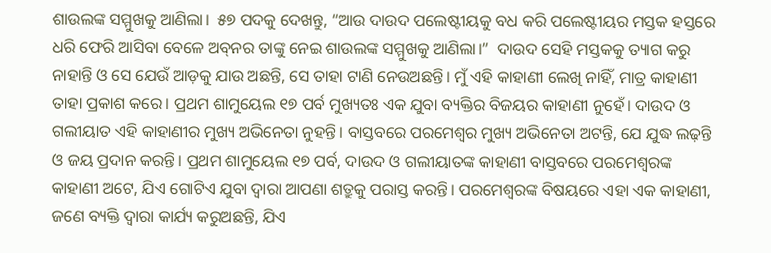ଶାଉଲଙ୍କ ସମ୍ମୁଖକୁ ଆଣିଲା।  ୫୭ ପଦକୁ ଦେଖନ୍ତୁ, “ଆଉ ଦାଉଦ ପଲେଷ୍ଟୀୟକୁ ବଧ କରି ପଲେଷ୍ଟୀୟର ମସ୍ତକ ହସ୍ତରେ ଧରି ଫେରି ଆସିବା ବେଳେ ଅବ୍‌ନର ତାଙ୍କୁ ନେଇ ଶାଉଲଙ୍କ ସମ୍ମୁଖକୁ ଆଣିଲା।”  ଦାଉଦ ସେହି ମସ୍ତକକୁ ତ୍ୟାଗ କରୁ ନାହାନ୍ତି ଓ ସେ ଯେଉଁ ଆଡ଼କୁ ଯାଉ ଅଛନ୍ତି, ସେ ତାହା ଟାଣି ନେଉଅଛନ୍ତି। ମୁଁ ଏହି କାହାଣୀ ଲେଖି ନାହିଁ, ମାତ୍ର କାହାଣୀ ତାହା ପ୍ରକାଶ କରେ। ପ୍ରଥମ ଶାମୁୟେଲ ୧୭ ପର୍ବ ମୁଖ୍ୟତଃ ଏକ ଯୁବା ବ୍ୟକ୍ତିର ବିଜୟର କାହାଣୀ ନୁହେଁ। ଦାଉଦ ଓ ଗଲୀୟାତ ଏହି କାହାଣୀର ମୁଖ୍ୟ ଅଭିନେତା ନୁହନ୍ତି। ବାସ୍ତବରେ ପରମେଶ୍ୱର ମୁଖ୍ୟ ଅଭିନେତା ଅଟନ୍ତି, ଯେ ଯୁଦ୍ଧ ଲଢ଼ନ୍ତି ଓ ଜୟ ପ୍ରଦାନ କରନ୍ତି। ପ୍ରଥମ ଶାମୁୟେଲ ୧୭ ପର୍ବ, ଦାଉଦ ଓ ଗଲୀୟାତଙ୍କ କାହାଣୀ ବାସ୍ତବରେ ପରମେଶ୍ୱରଙ୍କ କାହାଣୀ ଅଟେ, ଯିଏ ଗୋଟିଏ ଯୁବା ଦ୍ୱାରା ଆପଣା ଶତ୍ରୁକୁ ପରାସ୍ତ କରନ୍ତି। ପରମେଶ୍ଵରଙ୍କ ବିଷୟରେ ଏହା ଏକ କାହାଣୀ, ଜଣେ ବ୍ୟକ୍ତି ଦ୍ୱାରା କାର୍ଯ୍ୟ କରୁଅଛନ୍ତି, ଯିଏ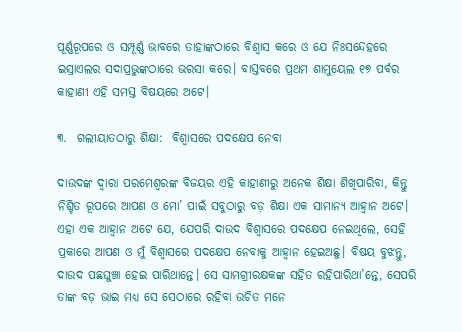ପୂର୍ଣ୍ଣରୂପରେ ଓ ସମ୍ପୂର୍ଣ୍ଣ ଭାବରେ ତାହାଙ୍କଠାରେ ବିଶ୍ଵାସ କରେ ଓ ଯେ ନିଃସନ୍ଦେହରେ ଇସ୍ରାଏଲର ସଦାପ୍ରଭୁଙ୍କଠାରେ ଭରସା କରେ। ବାସ୍ତବରେ ପ୍ରଥମ ଶାମୁୟେଲ ୧୭ ପର୍ବର କାହାଣୀ ଏହି ସମସ୍ତ ବିଷୟରେ ଅଟେ।

୩.  ଗଲୀୟାତଠାରୁ ଶିକ୍ଷା:  ବିଶ୍ୱାସରେ ପଦକ୍ଷେପ ନେବା

ଦାଉଦଙ୍କ ଦ୍ୱାରା ପରମେଶ୍ୱରଙ୍କ ବିଜୟର ଏହି କାହାଣୀରୁ ଅନେକ ଶିକ୍ଷା ଶିଖିପାରିବା, କିନ୍ତୁ ନିଶ୍ଚିତ ରୂପରେ ଆପଣ ଓ ମୋ’ ପାଇଁ ସବୁଠାରୁ ବଡ଼ ଶିକ୍ଷା ଏକ ସାମାନ୍ୟ ଆହ୍ୱାନ ଅଟେ। ଏହା ଏକ ଆହ୍ୱାନ ଅଟେ ଯେ, ଯେପରି ଦାଉଦ ବିଶ୍ୱାସରେ ପଦକ୍ଷେପ ନେଇଥିଲେ, ସେହି ପ୍ରକାରେ ଆପଣ ଓ ମୁଁ ବିଶ୍ୱାସରେ ପଦକ୍ଷେପ ନେବାକୁ ଆହ୍ୱାନ ହେଇଅଛୁ। ବିଷୟ ବୁଝନ୍ତୁ, ଦାଉଦ ପଛଘୁଞ୍ଚା ହେଇ ପାରିଥାନ୍ତେ। ସେ ସାମଗ୍ରୀରକ୍ଷକଙ୍କ ସହିତ ରହିପାରିଥା’ନ୍ତେ, ସେପରି ତାଙ୍କ ବଡ଼ ଭାଇ ମଧ୍ୟ ସେ ସେଠାରେ ରହିବା ଉଚିତ ମନେ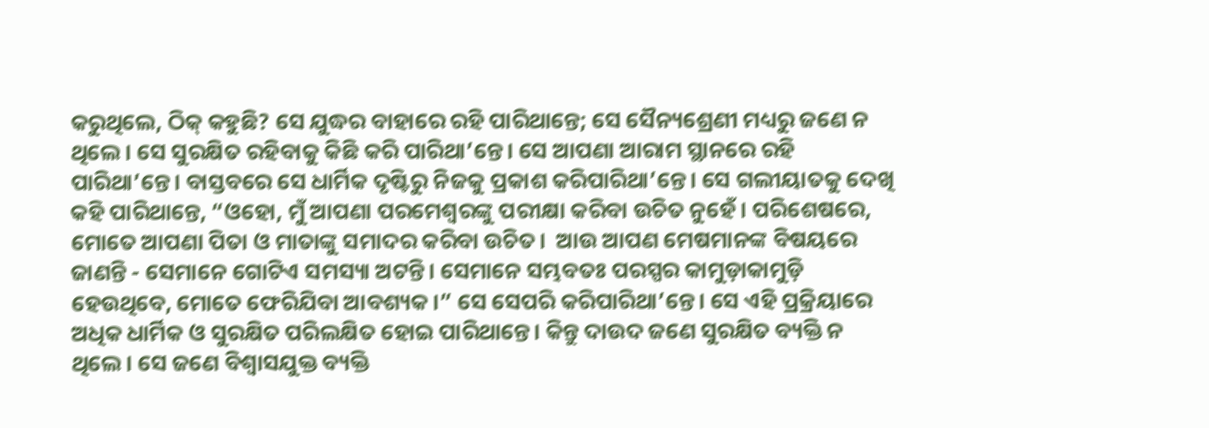କରୁଥିଲେ, ଠିକ୍ କହୁଛି? ସେ ଯୁଦ୍ଧର ବାହାରେ ରହି ପାରିଥାନ୍ତେ; ସେ ସୈନ୍ୟଶ୍ରେଣୀ ମଧ୍ୟରୁ ଜଣେ ନ ଥିଲେ। ସେ ସୁରକ୍ଷିତ ରହିବାକୁ କିଛି କରି ପାରିଥା’ନ୍ତେ। ସେ ଆପଣା ଆରାମ ସ୍ଥାନରେ ରହି ପାରିଥା’ନ୍ତେ। ବାସ୍ତବରେ ସେ ଧାର୍ମିକ ଦୃଷ୍ଟିରୁ ନିଜକୁ ପ୍ରକାଶ କରିପାରିଥା’ନ୍ତେ। ସେ ଗଲୀୟାତକୁ ଦେଖି କହି ପାରିଥାନ୍ତେ, “ଓହୋ, ମୁଁ ଆପଣା ପରମେଶ୍ୱରଙ୍କୁ ପରୀକ୍ଷା କରିବା ଉଚିତ ନୁହେଁ। ପରିଶେଷରେ, ମୋତେ ଆପଣା ପିତା ଓ ମାତାଙ୍କୁ ସମାଦର କରିବା ଉଚିତ।  ଆଉ ଆପଣ ମେଷମାନଙ୍କ ବିଷୟରେ ଜାଣନ୍ତି - ସେମାନେ ଗୋଟିଏ ସମସ୍ୟା ଅଟନ୍ତି। ସେମାନେ ସମ୍ଭବତଃ ପରସ୍ପର କାମୁଡ଼ାକାମୁଡ଼ି ହେଉଥିବେ, ମୋତେ ଫେରିଯିବା ଆବଶ୍ୟକ।” ସେ ସେପରି କରିପାରିଥା’ନ୍ତେ। ସେ ଏହି ପ୍ରକ୍ରିୟାରେ ଅଧିକ ଧାର୍ମିକ ଓ ସୁରକ୍ଷିତ ପରିଲକ୍ଷିତ ହୋଇ ପାରିଥାନ୍ତେ। କିନ୍ତୁ ଦାଉଦ ଜଣେ ସୁରକ୍ଷିତ ବ୍ୟକ୍ତି ନ ଥିଲେ। ସେ ଜଣେ ବିଶ୍ୱାସଯୁକ୍ତ ବ୍ୟକ୍ତି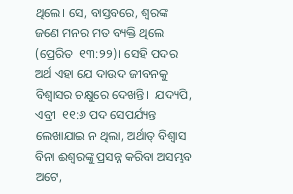ଥିଲେ। ସେ, ବାସ୍ତବରେ, ଶ୍ୱରଙ୍କ ଜଣେ ମନର ମତ ବ୍ୟକ୍ତି ଥିଲେ (ପ୍ରେରିତ  ୧୩:୨୨)। ସେହି ପଦର ଅର୍ଥ ଏହା ଯେ ଦାଉଦ ଜୀବନକୁ ବିଶ୍ୱାସର ଚକ୍ଷୁରେ ଦେଖନ୍ତି।  ଯଦ୍ୟପି, ଏବ୍ରୀ  ୧୧:୬ ପଦ ସେପର୍ଯ୍ୟନ୍ତ ଲେଖାଯାଇ ନ ଥିଲା, ଅର୍ଥାତ୍ ବିଶ୍ୱାସ ବିନା ଈଶ୍ୱରଙ୍କୁ ପ୍ରସନ୍ନ କରିବା ଅସମ୍ଭବ ଅଟେ,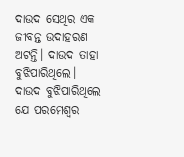ଦାଉଦ ସେଥିର ଏକ ଜୀବନ୍ତ ଉଦାହରଣ ଅଟନ୍ତି। ଦାଉଦ ତାହା ବୁଝିପାରିଥିଲେ। ଦାଉଦ ବୁଝିପାରିଥିଲେ ଯେ ପରମେଶ୍ୱର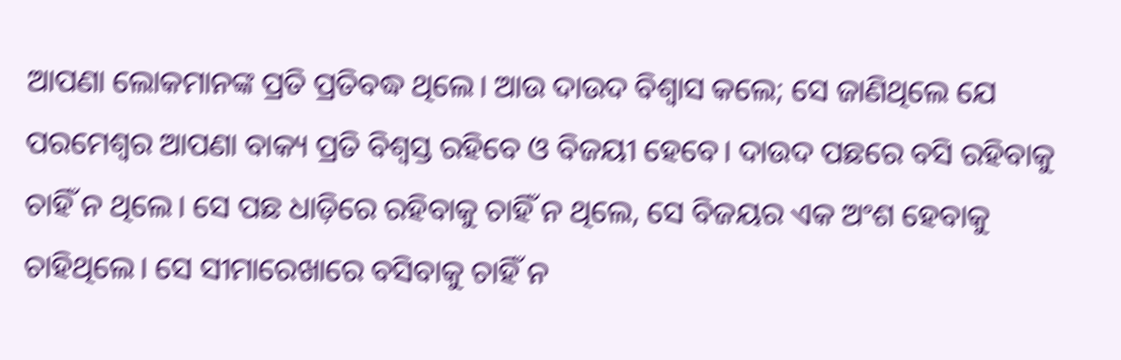ଆପଣା ଲୋକମାନଙ୍କ ପ୍ରତି ପ୍ରତିବଦ୍ଧ ଥିଲେ। ଆଉ ଦାଉଦ ବିଶ୍ୱାସ କଲେ; ସେ ଜାଣିଥିଲେ ଯେ ପରମେଶ୍ୱର ଆପଣା ବାକ୍ୟ ପ୍ରତି ବିଶ୍ୱସ୍ତ ରହିବେ ଓ ବିଜୟୀ ହେବେ। ଦାଉଦ ପଛରେ ବସି ରହିବାକୁ ଚାହିଁ ନ ଥିଲେ। ସେ ପଛ ଧାଡ଼ିରେ ରହିବାକୁ ଚାହିଁ ନ ଥିଲେ, ସେ ବିଜୟର ଏକ ଅଂଶ ହେବାକୁ ଚାହିଥିଲେ। ସେ ସୀମାରେଖାରେ ବସିବାକୁ ଚାହିଁ ନ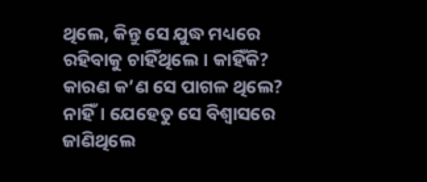ଥିଲେ, କିନ୍ତୁ ସେ ଯୁଦ୍ଧ ମଧ୍ୟରେ ରହିବାକୁ ଚାହିଁଥିଲେ। କାହିଁକି? କାରଣ କ’ଣ ସେ ପାଗଳ ଥିଲେ? ନାହିଁ। ଯେହେତୁ ସେ ବିଶ୍ଵାସରେ ଜାଣିଥିଲେ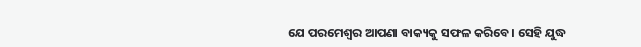ଯେ ପରମେଶ୍ୱର ଆପଣା ବାକ୍ୟକୁ ସଫଳ କରିବେ। ସେହି ଯୁଦ୍ଧ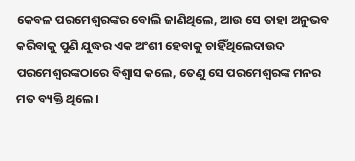କେବଳ ପରମେଶ୍ଵରଙ୍କର ବୋଲି ଜାଣିଥିଲେ, ଆଉ ସେ ତାହା ଅନୁଭବ କରିବାକୁ ପୁଣି ଯୁଦ୍ଧର ଏକ ଅଂଶୀ ହେବାକୁ ଚାହିଁଥିଲେଦାଉଦ ପରମେଶ୍ୱରଙ୍କଠାରେ ବିଶ୍ୱାସ କଲେ, ତେଣୁ ସେ ପରମେଶ୍ୱରଙ୍କ ମନର ମତ ବ୍ୟକ୍ତି ଥିଲେ।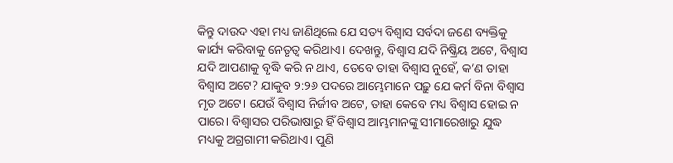କିନ୍ତୁ ଦାଉଦ ଏହା ମଧ୍ୟ ଜାଣିଥିଲେ ଯେ ସତ୍ୟ ବିଶ୍ୱାସ ସର୍ବଦା ଜଣେ ବ୍ୟକ୍ତିକୁ କାର୍ଯ୍ୟ କରିବାକୁ ନେତୃତ୍ୱ କରିଥାଏ। ଦେଖନ୍ତୁ, ବିଶ୍ୱାସ ଯଦି ନିଷ୍କ୍ରିୟ ଅଟେ, ବିଶ୍ୱାସ ଯଦି ଆପଣାକୁ ବୃଦ୍ଧି କରି ନ ଥାଏ, ତେବେ ତାହା ବିଶ୍ୱାସ ନୁହେଁ, କ’ଣ ତାହା ବିଶ୍ୱାସ ଅଟେ? ଯାକୁବ ୨:୨୬ ପଦରେ ଆମ୍ଭେମାନେ ପଢ଼ୁ ଯେ କର୍ମ ବିନା ବିଶ୍ୱାସ ମୃତ ଅଟେ। ଯେଉଁ ବିଶ୍ୱାସ ନିର୍ଜୀବ ଅଟେ, ତାହା କେବେ ମଧ୍ୟ ବିଶ୍ୱାସ ହୋଇ ନ ପାରେ। ବିଶ୍ୱାସର ପରିଭାଷାରୁ ହିଁ ବିଶ୍ୱାସ ଆମ୍ଭମାନଙ୍କୁ ସୀମାରେଖାରୁ ଯୁଦ୍ଧ ମଧ୍ୟକୁ ଅଗ୍ରଗାମୀ କରିଥାଏ। ପୁଣି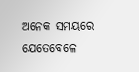ଅନେକ ସମୟରେ ଯେତେବେଳେ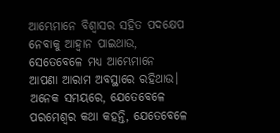ଆମ୍ଭେମାନେ ବିଶ୍ୱାସର ସହିତ ପଦକ୍ଷେପ ନେବାକୁ ଆହ୍ୱାନ ପାଇଥାଉ, ସେତେବେଳେ ମଧ୍ୟ ଆମ୍ଭେମାନେ ଆପଣା ଆରାମ ଅବସ୍ଥାରେ ରହିଥାଉ। ଅନେକ ସମୟରେ, ଯେତେବେଳେ ପରମେଶ୍ୱର କଥା କହନ୍ତି, ଯେତେବେଳେ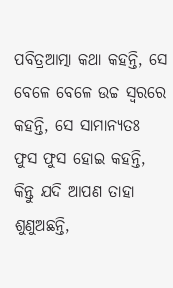ପବିତ୍ରଆତ୍ମା କଥା କହନ୍ତି, ସେ ବେଳେ ବେଳେ ଉଚ୍ଚ ସ୍ୱରରେ କହନ୍ତି, ସେ ସାମାନ୍ୟତଃ ଫୁସ ଫୁସ ହୋଇ କହନ୍ତି, କିନ୍ତୁ ଯଦି ଆପଣ ତାହା ଶୁଣୁଅଛନ୍ତି,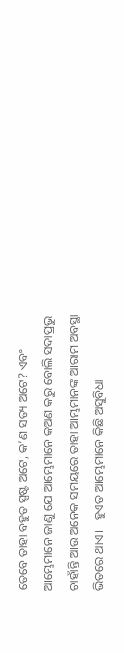ତେବେ ତାହା ବହୁତ ସ୍ପଷ୍ଟ ଅଟେ, କ’ଣ ସତ୍ୟ ଅଟେ? ଏବଂ ଆମ୍ଭେମାନେ ଜାଣୁ ଯେ ଆମ୍ଭେମାନେ କଅଣ କରୁ ବୋଲି ସଦାପ୍ରଭୁ ଚାହାଁନ୍ତି ଆଉ ଅନେକ ସମୟରେ ତାହା ଆମ୍ଭମାନଙ୍କ ଆରାମ ଅବସ୍ଥା ଭିତରେ ଥାଏ।   ହୁଏତ ଆମ୍ଭେମାନେ କିଛି ଅସୁବିଧା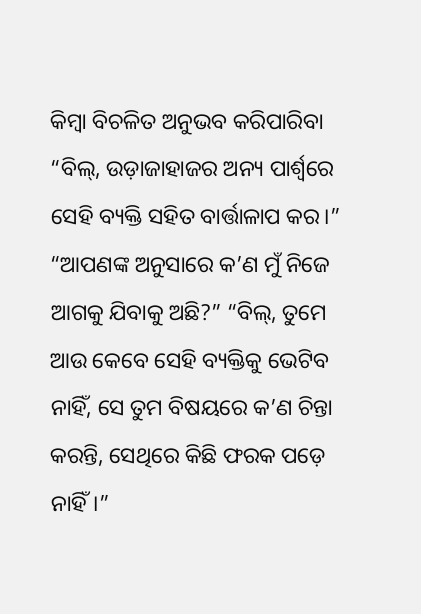କିମ୍ବା ବିଚଳିତ ଅନୁଭବ କରିପାରିବା “ବିଲ୍, ଉଡ଼ାଜାହାଜର ଅନ୍ୟ ପାର୍ଶ୍ୱରେ ସେହି ବ୍ୟକ୍ତି ସହିତ ବାର୍ତ୍ତାଳାପ କର।”  “ଆପଣଙ୍କ ଅନୁସାରେ କ’ଣ ମୁଁ ନିଜେ ଆଗକୁ ଯିବାକୁ ଅଛି?” “ବିଲ୍, ତୁମେ ଆଉ କେବେ ସେହି ବ୍ୟକ୍ତିକୁ ଭେଟିବ ନାହିଁ, ସେ ତୁମ ବିଷୟରେ କ’ଣ ଚିନ୍ତା କରନ୍ତି, ସେଥିରେ କିଛି ଫରକ ପଡ଼େ ନାହିଁ।”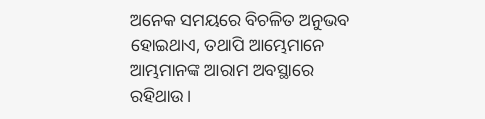ଅନେକ ସମୟରେ ବିଚଳିତ ଅନୁଭବ ହୋଇଥାଏ, ତଥାପି ଆମ୍ଭେମାନେ ଆମ୍ଭମାନଙ୍କ ଆରାମ ଅବସ୍ଥାରେ ରହିଥାଉ।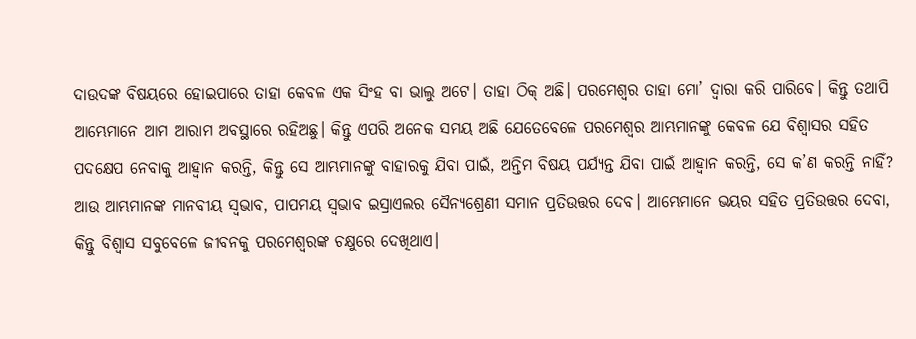ଦାଉଦଙ୍କ ବିଷୟରେ ହୋଇପାରେ ତାହା କେବଳ ଏକ ସିଂହ ବା ଭାଲୁ ଅଟେ। ତାହା ଠିକ୍ ଅଛି। ପରମେଶ୍ୱର ତାହା ମୋ’ ଦ୍ୱାରା କରି ପାରିବେ। କିନ୍ତୁ ତଥାପି ଆମ୍ଭେମାନେ ଆମ ଆରାମ ଅବସ୍ଥାରେ ରହିଅଛୁ। କିନ୍ତୁ ଏପରି ଅନେକ ସମୟ ଅଛି ଯେତେବେଳେ ପରମେଶ୍ୱର ଆମ୍ଭମାନଙ୍କୁ କେବଳ ଯେ ବିଶ୍ୱାସର ସହିତ ପଦକ୍ଷେପ ନେବାକୁ ଆହ୍ୱାନ କରନ୍ତି, କିନ୍ତୁ ସେ ଆମ୍ଭମାନଙ୍କୁ ବାହାରକୁ ଯିବା ପାଇଁ, ଅନ୍ତିମ ବିଷୟ ପର୍ଯ୍ୟନ୍ତ ଯିବା ପାଇଁ ଆହ୍ୱାନ କରନ୍ତି, ସେ କ’ଣ କରନ୍ତି ନାହିଁ? ଆଉ ଆମ୍ଭମାନଙ୍କ ମାନବୀୟ ସ୍ୱଭାବ, ପାପମୟ ସ୍ୱଭାବ ଇସ୍ରାଏଲର ସୈନ୍ୟଶ୍ରେଣୀ ସମାନ ପ୍ରତିଉତ୍ତର ଦେବ। ଆମ୍ଭେମାନେ ଭୟର ସହିତ ପ୍ରତିଉତ୍ତର ଦେବା, କିନ୍ତୁ ବିଶ୍ୱାସ ସବୁବେଳେ ଜୀବନକୁ ପରମେଶ୍ୱରଙ୍କ ଚକ୍ଷୁରେ ଦେଖିଥାଏ।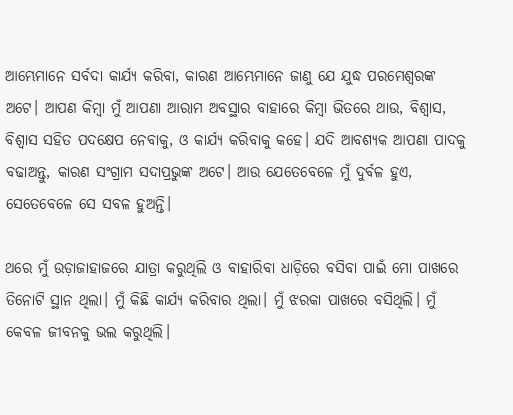ଆମ୍ଭେମାନେ ସର୍ବଦା କାର୍ଯ୍ୟ କରିବା, କାରଣ ଆମ୍ଭେମାନେ ଜାଣୁ ଯେ ଯୁଦ୍ଧ ପରମେଶ୍ୱରଙ୍କ ଅଟେ। ଆପଣ କିମ୍ବା ମୁଁ ଆପଣା ଆରାମ ଅବସ୍ଥାର ବାହାରେ କିମ୍ବା ଭିତରେ ଥାଉ, ବିଶ୍ୱାସ, ବିଶ୍ୱାସ ସହିତ ପଦକ୍ଷେପ ନେବାକୁ, ଓ କାର୍ଯ୍ୟ କରିବାକୁ କହେ। ଯଦି ଆବଶ୍ୟକ ଆପଣା ପାଦକୁ ବଢାଅନ୍ତୁ, କାରଣ ସଂଗ୍ରାମ ସଦାପ୍ରଭୁଙ୍କ ଅଟେ। ଆଉ ଯେତେବେଳେ ମୁଁ ଦୁର୍ବଳ ହୁଏ, ସେତେବେଳେ ସେ ସବଳ ହୁଅନ୍ତି।

ଥରେ ମୁଁ ଉଡ଼ାଜାହାଜରେ ଯାତ୍ରା କରୁଥିଲି ଓ ବାହାରିବା ଧାଡ଼ିରେ ବସିବା ପାଇଁ ମୋ ପାଖରେ ତିନୋଟି ସ୍ଥାନ ଥିଲା। ମୁଁ କିଛି କାର୍ଯ୍ୟ କରିବାର ଥିଲା। ମୁଁ ଝରକା ପାଖରେ ବସିଥିଲି। ମୁଁ କେବଳ ଜୀବନକୁ ଭଲ କରୁଥିଲି।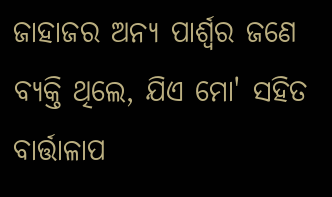ଜାହାଜର ଅନ୍ୟ ପାର୍ଶ୍ୱର ଜଣେ ବ୍ୟକ୍ତି ଥିଲେ, ଯିଏ ମୋ' ସହିତ ବାର୍ତ୍ତାଳାପ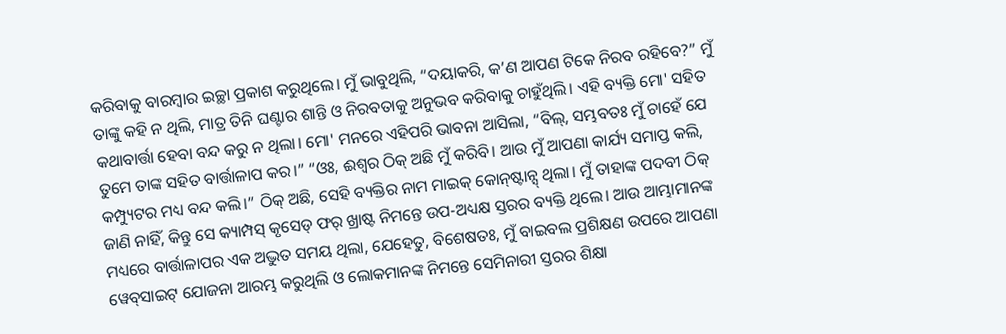କରିବାକୁ ବାରମ୍ବାର ଇଚ୍ଛା ପ୍ରକାଶ କରୁଥିଲେ। ମୁଁ ଭାବୁଥିଲି, “ଦୟାକରି, କ’ଣ ଆପଣ ଟିକେ ନିରବ ରହିବେ?” ମୁଁ ତାଙ୍କୁ କହି ନ ଥିଲି, ମାତ୍ର ତିନି ଘଣ୍ଟାର ଶାନ୍ତି ଓ ନିରବତାକୁ ଅନୁଭବ କରିବାକୁ ଚାହୁଁଥିଲି। ଏହି ବ୍ୟକ୍ତି ମୋ' ସହିତ କଥାବାର୍ତ୍ତା ହେବା ବନ୍ଦ କରୁ ନ ଥିଲା। ମୋ' ମନରେ ଏହିପରି ଭାବନା ଆସିଲା, “ବିଲ୍, ସମ୍ଭବତଃ ମୁଁ ଚାହେଁ ଯେ ତୁମେ ତାଙ୍କ ସହିତ ବାର୍ତ୍ତାଳାପ କର।” “ଓଃ, ଈଶ୍ଵର ଠିକ୍ ଅଛି ମୁଁ କରିବି। ଆଉ ମୁଁ ଆପଣା କାର୍ଯ୍ୟ ସମାପ୍ତ କଲି, କମ୍ପ୍ୟୁଟର ମଧ୍ୟ ବନ୍ଦ କଲି।” ଠିକ୍ ଅଛି, ସେହି ବ୍ୟକ୍ତିର ନାମ ମାଇକ୍ କୋନ୍‌ଷ୍ଟାନ୍ସ୍ ଥିଲା। ମୁଁ ତାହାଙ୍କ ପଦବୀ ଠିକ୍ ଜାଣି ନାହିଁ, କିନ୍ତୁ ସେ କ୍ୟାମ୍ପସ୍ କୃସେଡ୍ ଫର୍ ଖ୍ରାଷ୍ଟ ନିମନ୍ତେ ଉପ-ଅଧ୍ୟକ୍ଷ ସ୍ତରର ବ୍ୟକ୍ତି ଥିଲେ। ଆଉ ଆମ୍ଭାମାନଙ୍କ ମଧ୍ୟରେ ବାର୍ତ୍ତାଳାପର ଏକ ଅଦ୍ଭୁତ ସମୟ ଥିଲା, ଯେହେତୁ, ବିଶେଷତଃ, ମୁଁ ବାଇବଲ ପ୍ରଶିକ୍ଷଣ ଉପରେ ଆପଣା ୱେବ୍‌ସାଇଟ୍ ଯୋଜନା ଆରମ୍ଭ କରୁଥିଲି ଓ ଲୋକମାନଙ୍କ ନିମନ୍ତେ ସେମିନାରୀ ସ୍ତରର ଶିକ୍ଷା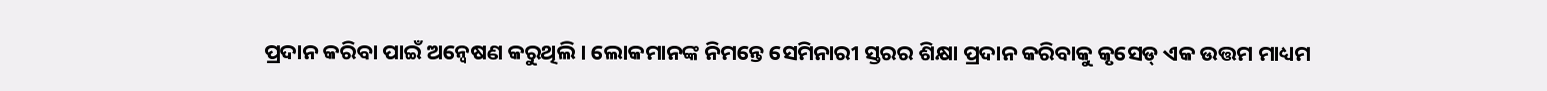ପ୍ରଦାନ କରିବା ପାଇଁ ଅନ୍ୱେଷଣ କରୁଥିଲି। ଲୋକମାନଙ୍କ ନିମନ୍ତେ ସେମିନାରୀ ସ୍ତରର ଶିକ୍ଷା ପ୍ରଦାନ କରିବାକୁ କୃସେଡ୍ ଏକ ଉତ୍ତମ ମାଧ୍ୟମ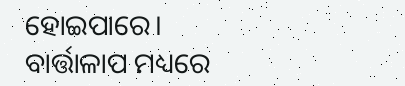ହୋଇପାରେ। ବାର୍ତ୍ତାଳାପ ମଧ୍ୟରେ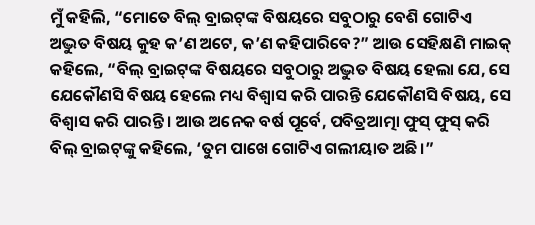ମୁଁ କହିଲି, “ମୋତେ ବିଲ୍‌ ବ୍ରାଇଟ୍‌ଙ୍କ ବିଷୟରେ ସବୁଠାରୁ ବେଶି ଗୋଟିଏ ଅଦ୍ଭୁତ ବିଷୟ କୁହ କ’ଣ ଅଟେ, କ’ଣ କହିପାରିବେ?” ଆଉ ସେହିକ୍ଷଣି ମାଇକ୍ କହିଲେ, “ବିଲ୍‌ ବ୍ରାଇଟ୍‌ଙ୍କ ବିଷୟରେ ସବୁଠାରୁ ଅଦ୍ଭୁତ ବିଷୟ ହେଲା ଯେ, ସେ ଯେକୌଣସି ବିଷୟ ହେଲେ ମଧ୍ୟ ବିଶ୍ୱାସ କରି ପାରନ୍ତି ଯେକୌଣସି ବିଷୟ, ସେ ବିଶ୍ୱାସ କରି ପାରନ୍ତି। ଆଉ ଅନେକ ବର୍ଷ ପୂର୍ବେ, ପବିତ୍ରଆତ୍ମା ଫୁସ୍ ଫୁସ୍ କରି ବିଲ୍‌ ବ୍ରାଇଟ୍‌ଙ୍କୁ କହିଲେ, ‘ତୁମ ପାଖେ ଗୋଟିଏ ଗଲୀୟାତ ଅଛି।”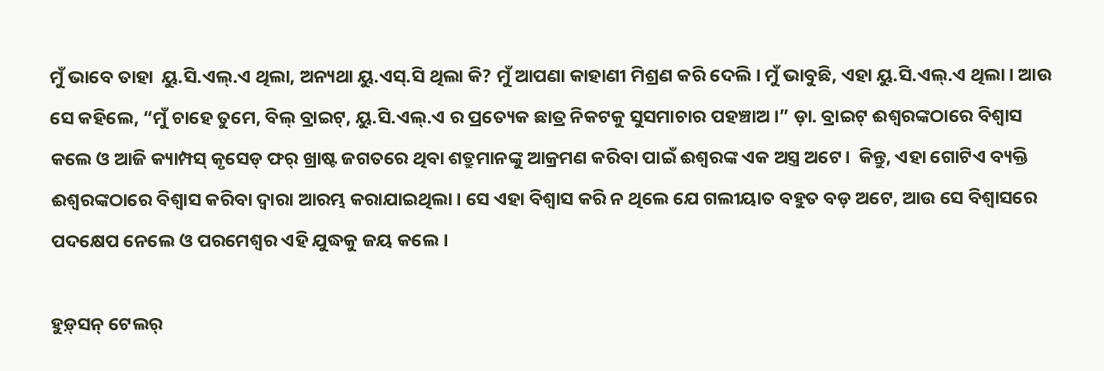ମୁଁ ଭାବେ ତାହା  ୟୁ.ସି.ଏଲ୍.ଏ ଥିଲା, ଅନ୍ୟଥା ୟୁ.ଏସ୍.ସି ଥିଲା କି? ମୁଁ ଆପଣା କାହାଣୀ ମିଶ୍ରଣ କରି ଦେଲି। ମୁଁ ଭାବୁଛି, ଏହା ୟୁ.ସି.ଏଲ୍.ଏ ଥିଲା। ଆଉ ସେ କହିଲେ, “ମୁଁ ଚାହେ ତୁମେ, ବିଲ୍‌ ବ୍ରାଇଟ୍‌, ୟୁ.ସି.ଏଲ୍.ଏ ର ପ୍ରତ୍ୟେକ ଛାତ୍ର ନିକଟକୁ ସୁସମାଚାର ପହଞ୍ଚାଅ।” ଡ଼ା. ବ୍ରାଇଟ୍‌ ଈଶ୍ୱରଙ୍କଠାରେ ବିଶ୍ୱାସ କଲେ ଓ ଆଜି କ୍ୟାମ୍ପସ୍ କୃସେଡ୍ ଫର୍ ଖ୍ରାଷ୍ଟ ଜଗତରେ ଥିବା ଶତ୍ରୁମାନଙ୍କୁ ଆକ୍ରମଣ କରିବା ପାଇଁ ଈଶ୍ୱରଙ୍କ ଏକ ଅସ୍ତ୍ର ଅଟେ।  କିନ୍ତୁ, ଏହା ଗୋଟିଏ ବ୍ୟକ୍ତି ଈଶ୍ୱରଙ୍କଠାରେ ବିଶ୍ୱାସ କରିବା ଦ୍ୱାରା ଆରମ୍ଭ କରାଯାଇଥିଲା। ସେ ଏହା ବିଶ୍ୱାସ କରି ନ ଥିଲେ ଯେ ଗଲୀୟାତ ବହୁତ ବଡ଼ ଅଟେ, ଆଉ ସେ ବିଶ୍ୱାସରେ ପଦକ୍ଷେପ ନେଲେ ଓ ପରମେଶ୍ୱର ଏହି ଯୁଦ୍ଧକୁ ଜୟ କଲେ।

ହୁଡ଼୍‌ସନ୍‌ ଟେଲର୍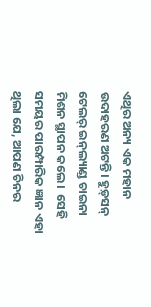ଏଥିର ଅନ୍ୟ ଏକ ମହାନ ଉଦାହରଣ ଅଟନ୍ତି। ହୁଡ଼୍‌ସନ୍‌ ଟେଲର୍ ଇନ୍‌ଲ୍ୟାଣ୍ଡ ଚାଇନା ମିଶନ ସ୍ଥାପନ କଲେ।  ସେହି ସମୟର ପାରମ୍ପାରିକ ଜ୍ଞାନ ଏହା ଥିଲା ଯେ, ଆପଣ ଚିନର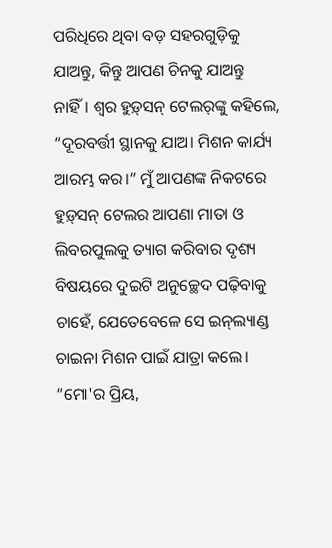ପରିଧିରେ ଥିବା ବଡ଼ ସହରଗୁଡ଼ିକୁ ଯାଅନ୍ତୁ, କିନ୍ତୁ ଆପଣ ଚିନକୁ ଯାଅନ୍ତୁ ନାହିଁ। ଶ୍ୱର ହୁଡ଼୍‌ସନ୍‌ ଟେଲର୍‌ଙ୍କୁ କହିଲେ, “ଦୂରବର୍ତ୍ତୀ ସ୍ଥାନକୁ ଯାଅ। ମିଶନ କାର୍ଯ୍ୟ ଆରମ୍ଭ କର।” ମୁଁ ଆପଣଙ୍କ ନିକଟରେ ହୁଡ଼୍‌ସନ୍‌ ଟେଲର ଆପଣା ମାତା ଓ ଲିବରପୁଲକୁ ତ୍ୟାଗ କରିବାର ଦୃଶ୍ୟ ବିଷୟରେ ଦୁଇଟି ଅନୁଚ୍ଛେଦ ପଢ଼ିବାକୁ ଚାହେଁ, ଯେତେବେଳେ ସେ ଇନ୍‌ଲ୍ୟାଣ୍ଡ ଚାଇନା ମିଶନ ପାଇଁ ଯାତ୍ରା କଲେ। “ମୋ'ର ପ୍ରିୟ,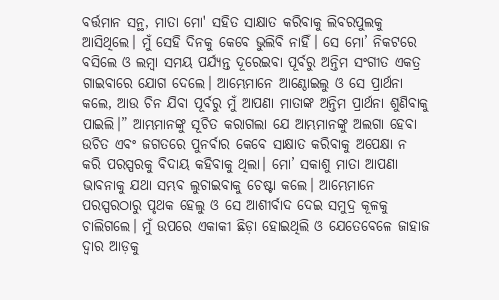ବର୍ତ୍ତମାନ ସନ୍ଥ, ମାତା ମୋ' ସହିତ ସାକ୍ଷାତ କରିବାକୁ ଲିବରପୁଲକୁ ଆସିଥିଲେ। ମୁଁ ସେହି ଦିନକୁ କେବେ ଭୁଲିବି ନାହିଁ। ସେ ମୋ’ ନିକଟରେ ବସିଲେ ଓ ଲମ୍ବା ସମୟ ପର୍ଯ୍ୟନ୍ତ ଦୂରେଇବା ପୂର୍ବରୁ ଅନ୍ତିମ ସଂଗୀତ ଏକତ୍ର ଗାଇବାରେ ଯୋଗ ଦେଲେ। ଆମ୍ଭେମାନେ ଆଣ୍ଠୋଇଲୁ ଓ ସେ ପ୍ରାର୍ଥନା କଲେ, ଆଉ ଚିନ ଯିବା ପୂର୍ବରୁ ମୁଁ ଆପଣା ମାତାଙ୍କ ଅନ୍ତିମ ପ୍ରାର୍ଥନା ଶୁଣିବାକୁ ପାଇଲି।” ଆମ୍ଭମାନଙ୍କୁ ସୂଚିତ କରାଗଲା ଯେ ଆମ୍ଭମାନଙ୍କୁ ଅଲଗା ହେବା ଉଚିତ ଏବଂ ଜଗତରେ ପୁନର୍ବାର କେବେ ସାକ୍ଷାତ କରିବାକୁ ଅପେକ୍ଷା ନ କରି ପରସ୍ପରକୁ ବିଦାୟ କହିବାକୁ ଥିଲା। ମୋ’ ସକାଶୁ ମାତା ଆପଣା ଭାବନାକୁ ଯଥା ସମ୍ଭବ ଲୁଚାଇବାକୁ ଚେଷ୍ଟା କଲେ। ଆମ୍ଭେମାନେ ପରସ୍ପରଠାରୁ ପୃଥକ ହେଲୁ ଓ ସେ ଆଶୀର୍ବାଦ ଦେଇ ସମୁଦ୍ର କୂଳକୁ ଚାଲିଗଲେ। ମୁଁ ଉପରେ ଏକାକୀ ଛିଡ଼ା ହୋଇଥିଲି ଓ ଯେତେବେଳେ ଜାହାଜ ଦ୍ୱାର ଆଡ଼କୁ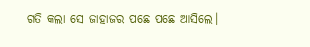ଗତି କଲା ସେ ଜାହାଜର ପଛେ ପଛେ ଆସିଲେ।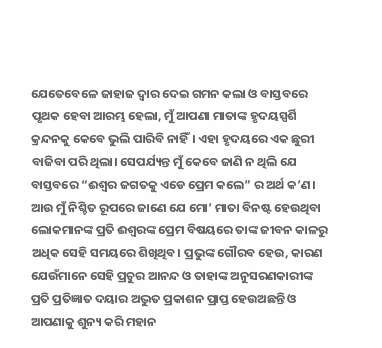ଯେତେବେଳେ ଜାହାଜ ଦ୍ୱାର ଦେଇ ଗମନ କଲା ଓ ବାସ୍ତବରେ ପୃଥକ ହେବା ଆରମ୍ଭ ହେଲା, ମୁଁ ଆପଣା ମାତାଙ୍କ ହୃଦୟସ୍ପର୍ଶି କ୍ରନ୍ଦନକୁ କେବେ ଭୁଲି ପାରିବି ନାହିଁ। ଏହା ହୃଦୟରେ ଏକ ଛୁରୀ ବାଜିବା ପରି ଥିଲା। ସେପର୍ଯ୍ୟନ୍ତ ମୁଁ କେବେ ଜାଣି ନ ଥିଲି ଯେ ବାସ୍ତବରେ “ଈଶ୍ୱର ଜଗତକୁ ଏଡେ ପ୍ରେମ କଲେ” ର ଅର୍ଥ କ’ଣ। ଆଉ ମୁଁ ନିଶ୍ଚିତ ରୂପରେ ଜାଣେ ଯେ ମୋ’ ମାତା ବିନଷ୍ଟ ହେଉଥିବା ଲୋକମାନଙ୍କ ପ୍ରତି ଈଶ୍ୱରଙ୍କ ପ୍ରେମ ବିଷୟରେ ତାଙ୍କ ଜୀବନ କାଳରୁ ଅଧିକ ସେହି ସମୟରେ ଶିଖିଥିବ। ପ୍ରଭୁଙ୍କ ଗୌରବ ହେଉ, କାରଣ ଯେଉଁମାନେ ସେହି ପ୍ରଚୁର ଆନନ୍ଦ ଓ ତାହାଙ୍କ ଅନୁସରଣକାରୀଙ୍କ ପ୍ରତି ପ୍ରତିଜ୍ଞାତ ଦୟାର ଅଦ୍ଭୁତ ପ୍ରକାଶନ ପ୍ରାପ୍ତ ହେଉଅଛନ୍ତି ଓ ଆପଣାକୁ ଶୁନ୍ୟ କରି ମହାନ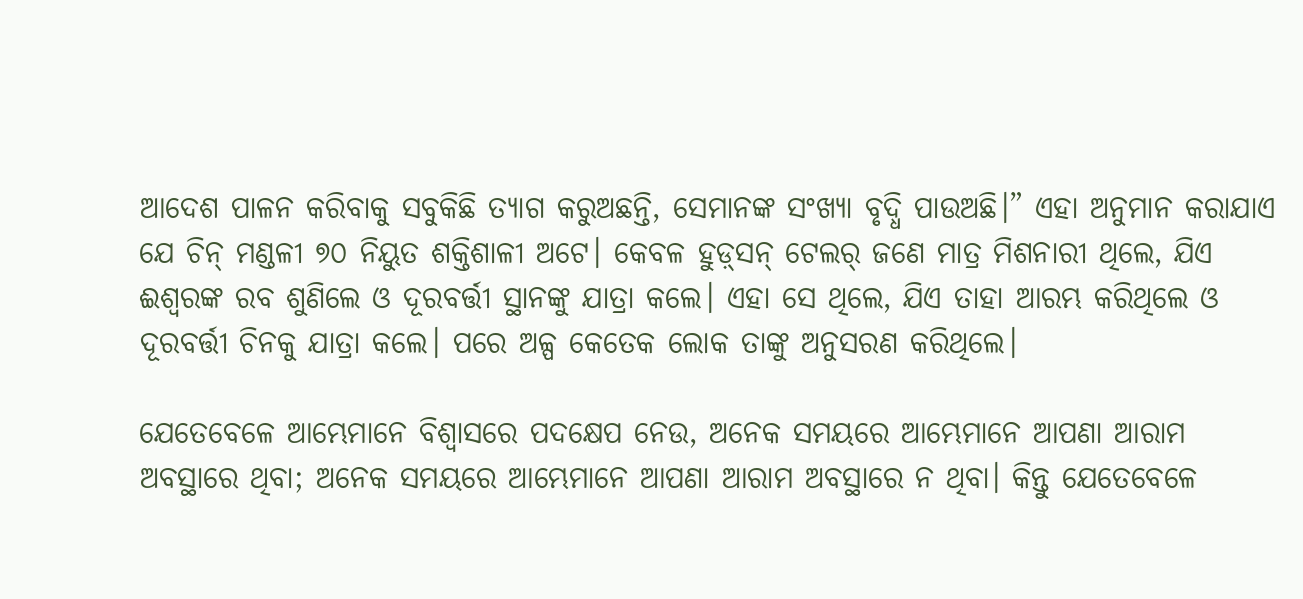ଆଦେଶ ପାଳନ କରିବାକୁ ସବୁକିଛି ତ୍ୟାଗ କରୁଅଛନ୍ତି, ସେମାନଙ୍କ ସଂଖ୍ୟା ବୃଦ୍ଧି ପାଉଅଛି।” ଏହା ଅନୁମାନ କରାଯାଏ ଯେ ଚିନ୍ ମଣ୍ଡଳୀ ୭୦ ନିୟୁତ ଶକ୍ତିଶାଳୀ ଅଟେ। କେବଳ ହୁଡ଼୍‌ସନ୍‌ ଟେଲର୍‌ ଜଣେ ମାତ୍ର ମିଶନାରୀ ଥିଲେ, ଯିଏ ଈଶ୍ୱରଙ୍କ ରବ ଶୁଣିଲେ ଓ ଦୂରବର୍ତ୍ତୀ ସ୍ଥାନଙ୍କୁ ଯାତ୍ରା କଲେ। ଏହା ସେ ଥିଲେ, ଯିଏ ତାହା ଆରମ୍ଭ କରିଥିଲେ ଓ ଦୂରବର୍ତ୍ତୀ ଚିନକୁ ଯାତ୍ରା କଲେ। ପରେ ଅଳ୍ପ କେତେକ ଲୋକ ତାଙ୍କୁ ଅନୁସରଣ କରିଥିଲେ।

ଯେତେବେଳେ ଆମ୍ଭେମାନେ ବିଶ୍ୱାସରେ ପଦକ୍ଷେପ ନେଉ, ଅନେକ ସମୟରେ ଆମ୍ଭେମାନେ ଆପଣା ଆରାମ ଅବସ୍ଥାରେ ଥିବା; ଅନେକ ସମୟରେ ଆମ୍ଭେମାନେ ଆପଣା ଆରାମ ଅବସ୍ଥାରେ ନ ଥିବା। କିନ୍ତୁ ଯେତେବେଳେ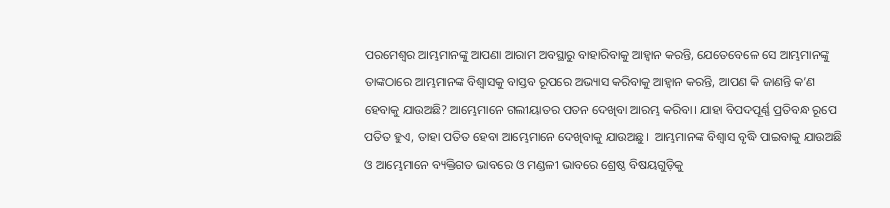ପରମେଶ୍ୱର ଆମ୍ଭମାନଙ୍କୁ ଆପଣା ଆରାମ ଅବସ୍ଥାରୁ ବାହାରିବାକୁ ଆହ୍ୱାନ କରନ୍ତି, ଯେତେବେଳେ ସେ ଆମ୍ଭମାନଙ୍କୁ ତାଙ୍କଠାରେ ଆମ୍ଭମାନଙ୍କ ବିଶ୍ୱାସକୁ ବାସ୍ତବ ରୂପରେ ଅଭ୍ୟାସ କରିବାକୁ ଆହ୍ୱାନ କରନ୍ତି, ଆପଣ କି ଜାଣନ୍ତି କ’ଣ ହେବାକୁ ଯାଉଅଛି? ଆମ୍ଭେମାନେ ଗଲୀୟାତର ପତନ ଦେଖିବା ଆରମ୍ଭ କରିବା। ଯାହା ବିପଦପୂର୍ଣ୍ଣ ପ୍ରତିବନ୍ଧ ରୂପେ ପତିତ ହୁଏ, ତାହା ପତିତ ହେବା ଆମ୍ଭେମାନେ ଦେଖିବାକୁ ଯାଉଅଛୁ।  ଆମ୍ଭମାନଙ୍କ ବିଶ୍ୱାସ ବୃଦ୍ଧି ପାଇବାକୁ ଯାଉଅଛି ଓ ଆମ୍ଭେମାନେ ବ୍ୟକ୍ତିଗତ ଭାବରେ ଓ ମଣ୍ଡଳୀ ଭାବରେ ଶ୍ରେଷ୍ଠ ବିଷୟଗୁଡ଼ିକୁ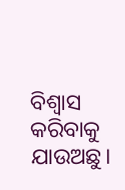ବିଶ୍ୱାସ କରିବାକୁ ଯାଉଅଛୁ।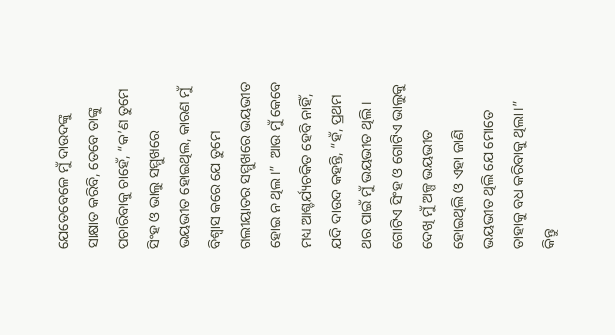ଯେତେବେଳେ ମୁଁ ଦାଉଦଙ୍କୁ ସାକ୍ଷାତ କରିବି, ତେବେ ତାଙ୍କୁ ପଚାରିବାକୁ ଚାହେଁ, “କ’ଣ ତୁମେ ସିଂହ ଓ ଭାଲୁ ସମ୍ମୁଖରେ ଭୟଭୀତ ହୋଇଥିଲ, କାରଣ ମୁଁ ବିଶ୍ୱାସ କରେ ଯେ ତୁମେ ଗଲୀୟାତର ସମ୍ମୁଖରେ ଭୟଭୀତ ହୋଇ ନ ଥିଲ।”  ଆଉ ମୁଁ କେବେ ମଧ୍ୟ ଆଶ୍ଚର୍ଯ୍ୟଚକିତ ହେବି ନାହିଁ, ଯଦି ଦାଉଦ କହନ୍ତି, “ହଁ, ପ୍ରଥମ ଥର ପାଇଁ ମୁଁ ଭୟଭୀତ ଥିଲି।  ଗୋଟିଏ ସିଂହ ଓ ଗୋଟିଏ ଭାଲୁକୁ ଦେଖି ମୁଁ ଅଳ୍ପ ଭୟଭୀତ ହୋଇଥିଲି ଓ ଏହା ଜାଣି ଭୟଭୀତ ଥିଲି ଯେ ମୋତେ ତାହାକୁ ବଧ କରିବାକୁ ଥିଲା।” କିନ୍ତୁ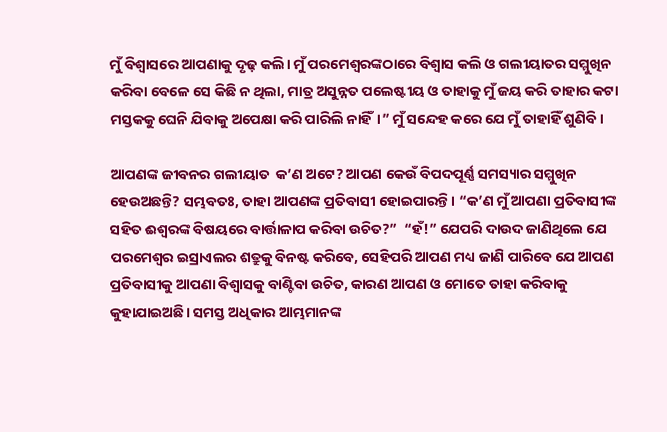ମୁଁ ବିଶ୍ୱାସରେ ଆପଣାକୁ ଦୃଢ଼ କଲି। ମୁଁ ପରମେଶ୍ୱରଙ୍କଠାରେ ବିଶ୍ୱାସ କଲି ଓ ଗଲୀୟାତର ସମ୍ମୁଖିନ କରିବା ବେଳେ ସେ କିଛି ନ ଥିଲା, ମାତ୍ର ଅସୁନ୍ନତ ପଲେଷ୍ଟୀୟ ଓ ତାହାକୁ ମୁଁ ଜୟ କରି ତାହାର କଟା ମସ୍ତକକୁ ଘେନି ଯିବାକୁ ଅପେକ୍ଷା କରି ପାରିଲି ନାହିଁ।” ମୁଁ ସନ୍ଦେହ କରେ ଯେ ମୁଁ ତାହାହିଁ ଶୁଣିବି।

ଆପଣଙ୍କ ଜୀବନର ଗଲୀୟାତ  କ’ଣ ଅଟେ? ଆପଣ କେଉଁ ବିପଦପୂର୍ଣ୍ଣ ସମସ୍ୟାର ସମ୍ମୁଖିନ ହେଉଅଛନ୍ତି? ସମ୍ଭବତଃ, ତାହା ଆପଣଙ୍କ ପ୍ରତିବାସୀ ହୋଇପାରନ୍ତି। “କ’ଣ ମୁଁ ଆପଣା ପ୍ରତିବାସୀଙ୍କ ସହିତ ଈଶ୍ୱରଙ୍କ ବିଷୟରେ ବାର୍ତ୍ତାଳାପ କରିବା ଉଚିତ?”  “ହଁ!” ଯେପରି ଦାଉଦ ଜାଣିଥିଲେ ଯେ ପରମେଶ୍ୱର ଇସ୍ରାଏଲର ଶତ୍ରୁକୁ ବିନଷ୍ଟ କରିବେ, ସେହିପରି ଆପଣ ମଧ୍ୟ ଜାଣି ପାରିବେ ଯେ ଆପଣ ପ୍ରତିବାସୀକୁ ଆପଣା ବିଶ୍ୱାସକୁ ବାଣ୍ଟିବା ଉଚିତ, କାରଣ ଆପଣ ଓ ମୋତେ ତାହା କରିବାକୁ କୁହାଯାଇଅଛି। ସମସ୍ତ ଅଧିକାର ଆମ୍ଭମାନଙ୍କ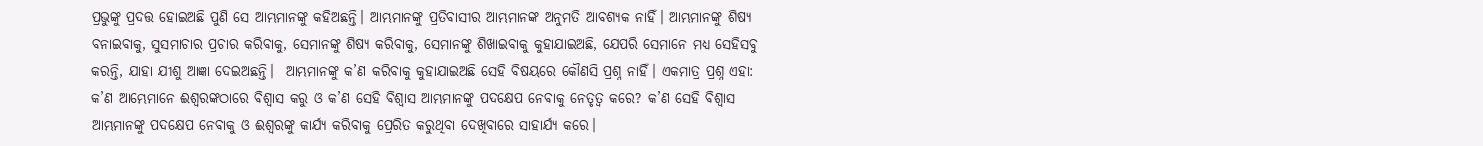ପ୍ରଭୁଙ୍କୁ ପ୍ରଦତ୍ତ ହୋଇଅଛି ପୁଣି ସେ ଆମ୍ଭମାନଙ୍କୁ କହିଅଛନ୍ତି। ଆମ୍ଭମାନଙ୍କୁ ପ୍ରତିବାସୀର ଆମ୍ଭମାନଙ୍କ ଅନୁମତି ଆବଶ୍ୟକ ନାହିଁ। ଆମ୍ଭମାନଙ୍କୁ ଶିଷ୍ୟ ବନାଇବାକୁ, ସୁସମାଚାର ପ୍ରଚାର କରିବାକୁ, ସେମାନଙ୍କୁ ଶିଷ୍ୟ କରିବାକୁ, ସେମାନଙ୍କୁ ଶିଖାଇବାକୁ କୁହାଯାଇଅଛି, ଯେପରି ସେମାନେ ମଧ୍ୟ ସେହିସବୁ କରନ୍ତି, ଯାହା ଯୀଶୁ ଆଜ୍ଞା ଦେଇଅଛନ୍ତି।  ଆମ୍ଭମାନଙ୍କୁ କ’ଣ କରିବାକୁ କୁହାଯାଇଅଛି ସେହି ବିଷୟରେ କୌଣସି ପ୍ରଶ୍ନ ନାହିଁ। ଏକମାତ୍ର ପ୍ରଶ୍ନ ଏହା: କ’ଣ ଆମ୍ଭେମାନେ ଈଶ୍ୱରଙ୍କଠାରେ ବିଶ୍ୱାସ କରୁ ଓ କ’ଣ ସେହି ବିଶ୍ୱାସ ଆମ୍ଭମାନଙ୍କୁ ପଦକ୍ଷେପ ନେବାକୁ ନେତୃତ୍ୱ କରେ? କ’ଣ ସେହି ବିଶ୍ୱାସ ଆମ୍ଭମାନଙ୍କୁ ପଦକ୍ଷେପ ନେବାକୁ ଓ ଈଶ୍ୱରଙ୍କୁ କାର୍ଯ୍ୟ କରିବାକୁ ପ୍ରେରିତ କରୁଥିବା ଦେଖିବାରେ ସାହାର୍ଯ୍ୟ କରେ।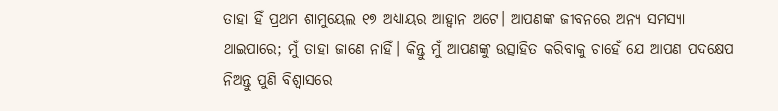ତାହା ହିଁ ପ୍ରଥମ ଶାମୁୟେଲ ୧୭ ଅଧ୍ୟାୟର ଆହ୍ୱାନ ଅଟେ। ଆପଣଙ୍କ ଜୀବନରେ ଅନ୍ୟ ସମସ୍ୟା ଥାଇପାରେ; ମୁଁ ତାହା ଜାଣେ ନାହିଁ। କିନ୍ତୁ ମୁଁ ଆପଣଙ୍କୁ ଉତ୍ସାହିତ କରିବାକୁ ଚାହେଁ ଯେ ଆପଣ ପଦକ୍ଷେପ ନିଅନ୍ତୁ ପୁଣି ବିଶ୍ୱାସରେ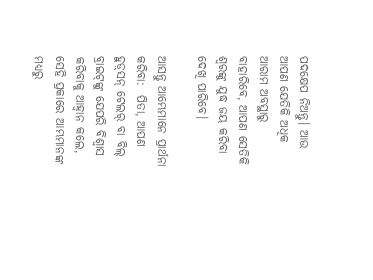ପଦକ୍ଷେପ ନିଅନ୍ତୁ। ଆଉ ଆପଣ ଯେତିକି ଅଧିକ ଆରାମ ଅବସ୍ଥାରୁ ବାହାରିବେ, ଆପଣ ସେତିକି ଶ୍ୱରଙ୍କୁ ଯୁଦ୍ଧ ଜୟ କରିବା ଦେଖି ପାରିବେ।

ଆସନ୍ତୁ ଆମ୍ଭେମାନେ ପ୍ରାର୍ଥନା କରିବା:  ପିତା, ଆପଣ ହୁଡ଼୍‌ସନ୍ ଟେଲର୍ ବା ବିଲ୍‌ ବ୍ରାଇଟ୍‌ଙ୍କୁ ଯେପରି ବିଶ୍ୱାସ କରିବାକୁ ଆହ୍ୱାନ କଲେ, ସେହି ପ୍ରକାରେ ଆମ୍ଭମାନଙ୍କ ମଧ୍ୟରୁ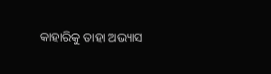କାହାରିକୁ ତାହା ଅଭ୍ୟାସ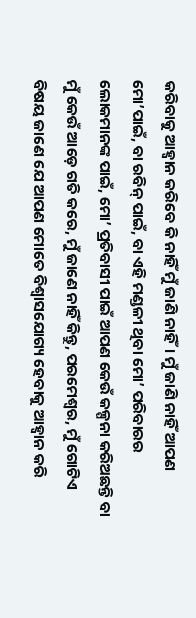କରିବାକୁ ଆହ୍ୱାନ କରିବେ କି ନାହିଁ ମୁଁ ଜାଣି ନାହିଁ। ମୁଁ ଜାଣି ନାହିଁ ଆପଣ ମୋ’ପାଇଁ, ବା ରବିନ୍ ପାଇଁ, ବା ଏହି ମଣ୍ଡଳୀ ଥିବା ମୋ’ ପରିବାରର ଲୋକମାନଙ୍କ ପାଇଁ, ମୋ’ ପ୍ରତିବାସୀ ପାଇଁ ଆପଣ କେଉଁ କଳ୍ପନା କରିଅଛନ୍ତି ବା ମୁଁ କେଉଁ ଆଡ଼େ ଗତି କରେ, ମୁଁ ଜାଣେ ନାହିଁ କିନ୍ତୁ, ପରମେଶ୍ୱର, ମୁଁ ଗୋଟିଏ ବିଷୟ ଜାଣେ ଯେ ଆପଣ ମୋତେ ବିଶ୍ୱାସଯୋଗ୍ୟ ହେବାକୁ ଆହ୍ୱାନ କରି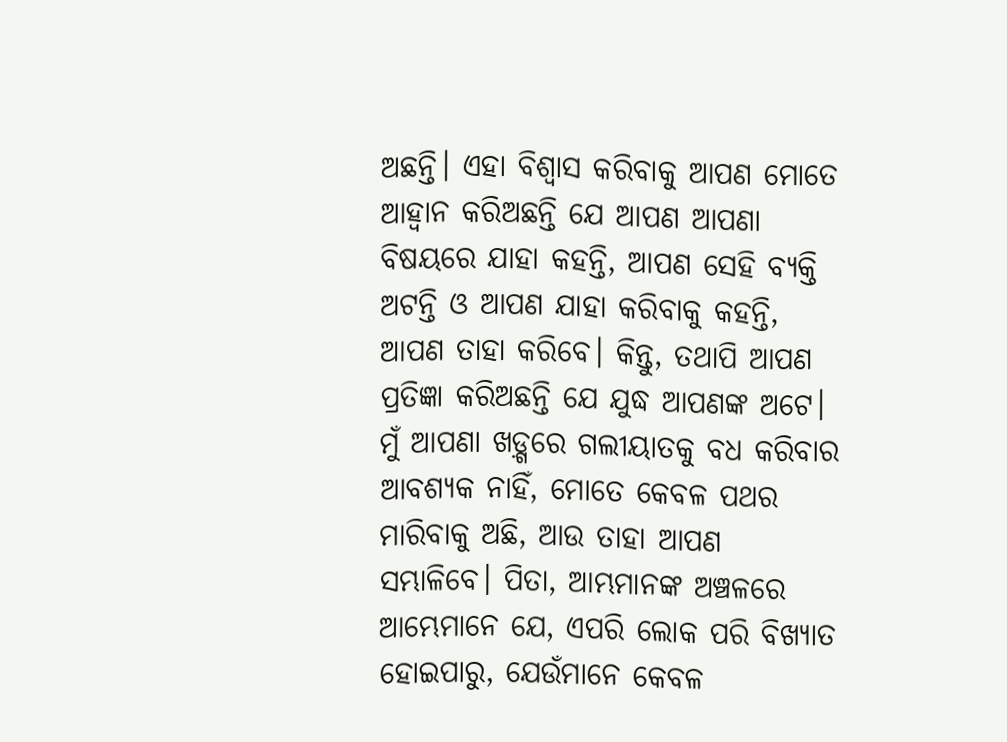ଅଛନ୍ତି। ଏହା ବିଶ୍ୱାସ କରିବାକୁ ଆପଣ ମୋତେ ଆହ୍ୱାନ କରିଅଛନ୍ତି ଯେ ଆପଣ ଆପଣା ବିଷୟରେ ଯାହା କହନ୍ତି, ଆପଣ ସେହି ବ୍ୟକ୍ତି ଅଟନ୍ତି ଓ ଆପଣ ଯାହା କରିବାକୁ କହନ୍ତି, ଆପଣ ତାହା କରିବେ। କିନ୍ତୁ, ତଥାପି ଆପଣ ପ୍ରତିଜ୍ଞା କରିଅଛନ୍ତି ଯେ ଯୁଦ୍ଧ ଆପଣଙ୍କ ଅଟେ। ମୁଁ ଆପଣା ଖଡ଼୍ଗରେ ଗଲୀୟାତକୁ ବଧ କରିବାର ଆବଶ୍ୟକ ନାହିଁ, ମୋତେ କେବଳ ପଥର ମାରିବାକୁ ଅଛି, ଆଉ ତାହା ଆପଣ ସମ୍ଭାଳିବେ। ପିତା, ଆମ୍ଭମାନଙ୍କ ଅଞ୍ଚଳରେ ଆମ୍ଭେମାନେ ଯେ, ଏପରି ଲୋକ ପରି ବିଖ୍ୟାତ ହୋଇପାରୁ, ଯେଉଁମାନେ କେବଳ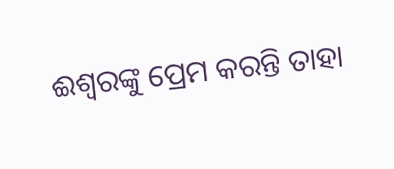ଈଶ୍ୱରଙ୍କୁ ପ୍ରେମ କରନ୍ତି ତାହା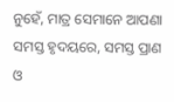ନୁହେଁ, ମାତ୍ର ସେମାନେ ଆପଣା ସମସ୍ତ ହୃଦୟରେ, ସମସ୍ତ ପ୍ରାଣ ଓ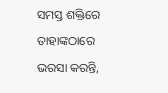ସମସ୍ତ ଶକ୍ତିରେ ତାହାଙ୍କଠାରେ ଭରସା କରନ୍ତି,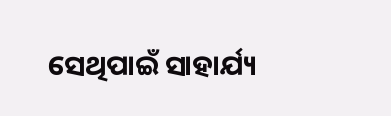ସେଥିପାଇଁ ସାହାର୍ଯ୍ୟ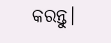କରନ୍ତୁ।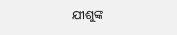ଯୀଶୁଙ୍କ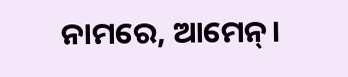ନାମରେ, ଆମେନ୍।